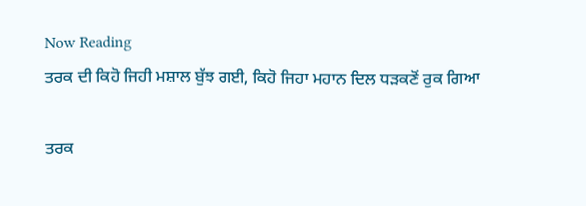Now Reading
ਤਰਕ ਦੀ ਕਿਹੋ ਜਿਹੀ ਮਸ਼ਾਲ ਬੁੱਝ ਗਈ, ਕਿਹੋ ਜਿਹਾ ਮਹਾਨ ਦਿਲ ਧੜਕਣੋਂ ਰੁਕ ਗਿਆ

ਤਰਕ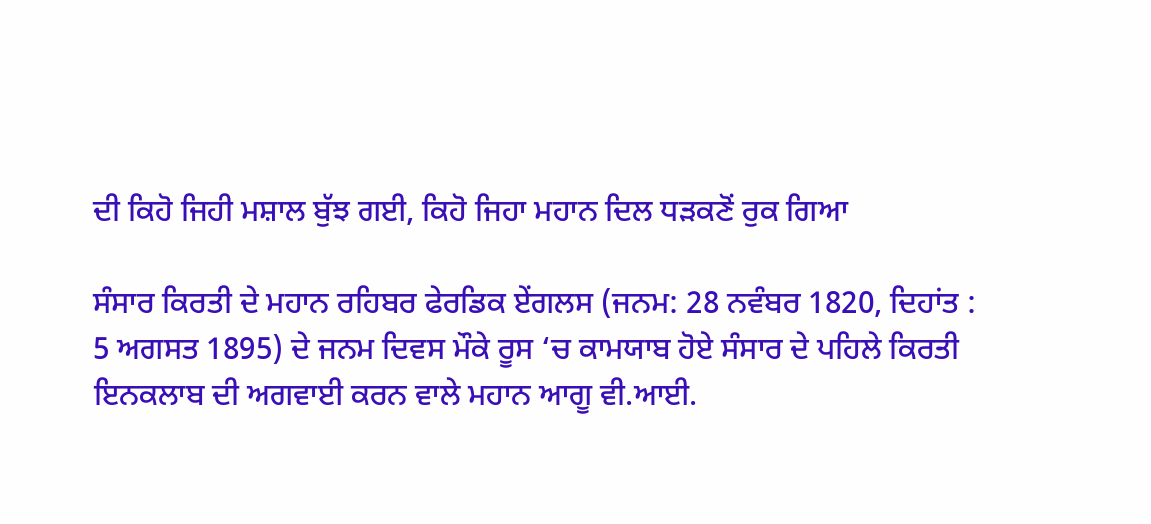ਦੀ ਕਿਹੋ ਜਿਹੀ ਮਸ਼ਾਲ ਬੁੱਝ ਗਈ, ਕਿਹੋ ਜਿਹਾ ਮਹਾਨ ਦਿਲ ਧੜਕਣੋਂ ਰੁਕ ਗਿਆ

ਸੰਸਾਰ ਕਿਰਤੀ ਦੇ ਮਹਾਨ ਰਹਿਬਰ ਫੇਰਡਿਕ ਏਂਗਲਸ (ਜਨਮ: 28 ਨਵੰਬਰ 1820, ਦਿਹਾਂਤ : 5 ਅਗਸਤ 1895) ਦੇ ਜਨਮ ਦਿਵਸ ਮੌਕੇ ਰੂਸ ‘ਚ ਕਾਮਯਾਬ ਹੋਏ ਸੰਸਾਰ ਦੇ ਪਹਿਲੇ ਕਿਰਤੀ ਇਨਕਲਾਬ ਦੀ ਅਗਵਾਈ ਕਰਨ ਵਾਲੇ ਮਹਾਨ ਆਗੂ ਵੀ.ਆਈ.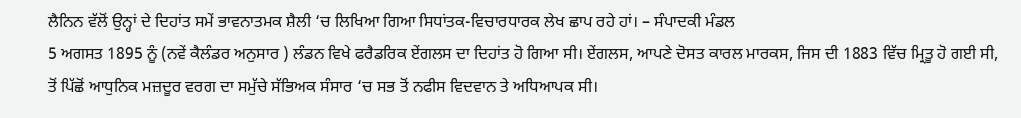ਲੈਨਿਨ ਵੱਲੋਂ ਉਨ੍ਹਾਂ ਦੇ ਦਿਹਾਂਤ ਸਮੇਂ ਭਾਵਨਾਤਮਕ ਸ਼ੈਲੀ ‘ਚ ਲਿਖਿਆ ਗਿਆ ਸਿਧਾਂਤਕ-ਵਿਚਾਰਧਾਰਕ ਲੇਖ ਛਾਪ ਰਹੇ ਹਾਂ। – ਸੰਪਾਦਕੀ ਮੰਡਲ
5 ਅਗਸਤ 1895 ਨੂੰ (ਨਵੇਂ ਕੈਲੰਡਰ ਅਨੁਸਾਰ ) ਲੰਡਨ ਵਿਖੇ ਫਰੈਡਰਿਕ ਏਂਗਲਸ ਦਾ ਦਿਹਾਂਤ ਹੋ ਗਿਆ ਸੀ। ਏਂਗਲਸ, ਆਪਣੇ ਦੋਸਤ ਕਾਰਲ ਮਾਰਕਸ, ਜਿਸ ਦੀ 1883 ਵਿੱਚ ਮ੍ਰਿਤੂ ਹੋ ਗਈ ਸੀ, ਤੋਂ ਪਿੱਛੋਂ ਆਧੁਨਿਕ ਮਜ਼ਦੂਰ ਵਰਗ ਦਾ ਸਮੁੱਚੇ ਸੱਭਿਅਕ ਸੰਸਾਰ ‘ਚ ਸਭ ਤੋਂ ਨਫੀਸ ਵਿਦਵਾਨ ਤੇ ਅਧਿਆਪਕ ਸੀ।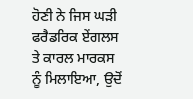ਹੋਣੀ ਨੇ ਜਿਸ ਘੜੀ ਫਰੈਡਰਿਕ ਏਂਗਲਸ ਤੇ ਕਾਰਲ ਮਾਰਕਸ ਨੂੰ ਮਿਲਾਇਆ, ਉਦੋਂ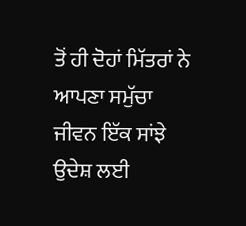ਤੋਂ ਹੀ ਦੋਹਾਂ ਮਿੱਤਰਾਂ ਨੇ ਆਪਣਾ ਸਮੁੱਚਾ ਜੀਵਨ ਇੱਕ ਸਾਂਝੇ ਉਦੇਸ਼ ਲਈ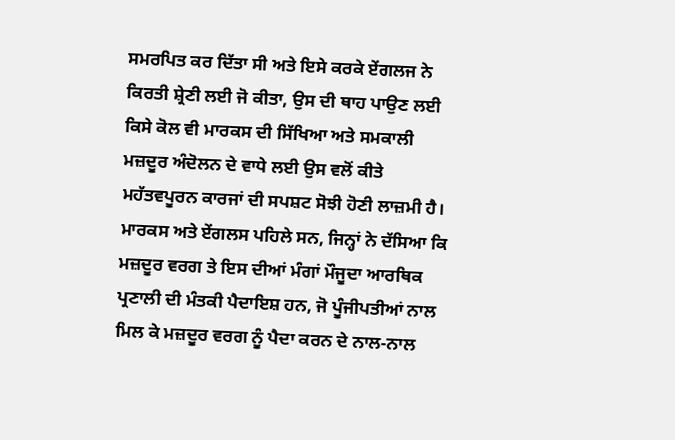ਸਮਰਪਿਤ ਕਰ ਦਿੱਤਾ ਸੀ ਅਤੇ ਇਸੇ ਕਰਕੇ ਏਂਗਲਜ ਨੇ ਕਿਰਤੀ ਸ਼੍ਰੇਣੀ ਲਈ ਜੋ ਕੀਤਾ, ਉਸ ਦੀ ਥਾਹ ਪਾਉਣ ਲਈ ਕਿਸੇ ਕੋਲ ਵੀ ਮਾਰਕਸ ਦੀ ਸਿੱਖਿਆ ਅਤੇ ਸਮਕਾਲੀ ਮਜ਼ਦੂਰ ਅੰਦੋਲਨ ਦੇ ਵਾਧੇ ਲਈ ਉਸ ਵਲੋਂ ਕੀਤੇ ਮਹੱਤਵਪੂਰਨ ਕਾਰਜਾਂ ਦੀ ਸਪਸ਼ਟ ਸੋਝੀ ਹੋਣੀ ਲਾਜ਼ਮੀ ਹੈ। ਮਾਰਕਸ ਅਤੇ ਏਂਗਲਸ ਪਹਿਲੇ ਸਨ, ਜਿਨ੍ਹਾਂ ਨੇ ਦੱਸਿਆ ਕਿ ਮਜ਼ਦੂਰ ਵਰਗ ਤੇ ਇਸ ਦੀਆਂ ਮੰਗਾਂ ਮੌਜੂਦਾ ਆਰਥਿਕ ਪ੍ਰਣਾਲੀ ਦੀ ਮੰਤਕੀ ਪੈਦਾਇਸ਼ ਹਨ, ਜੋ ਪੂੰਜੀਪਤੀਆਂ ਨਾਲ ਮਿਲ ਕੇ ਮਜ਼ਦੂਰ ਵਰਗ ਨੂੰ ਪੈਦਾ ਕਰਨ ਦੇ ਨਾਲ-ਨਾਲ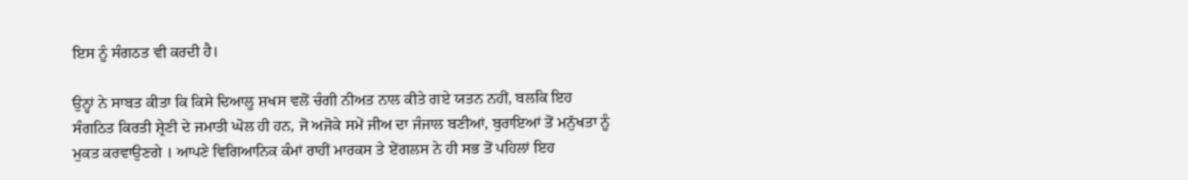ਇਸ ਨੂੰ ਸੰਗਠਤ ਵੀ ਕਰਦੀ ਹੈ।

ਉਨ੍ਹਾਂ ਨੇ ਸਾਬਤ ਕੀਤਾ ਕਿ ਕਿਸੇ ਦਿਆਲੂ ਸ਼ਖਸ ਵਲੋਂ ਚੰਗੀ ਨੀਅਤ ਨਾਲ ਕੀਤੇ ਗਏ ਯਤਨ ਨਹੀਂ, ਬਲਕਿ ਇਹ ਸੰਗਠਿਤ ਕਿਰਤੀ ਸ਼੍ਰੇਣੀ ਦੇ ਜਮਾਤੀ ਘੋਲ ਹੀ ਹਨ, ਜੋ ਅਜੋਕੇ ਸਮੇਂ ਜੀਅ ਦਾ ਜੰਜਾਲ ਬਣੀਆਂ, ਬੁਰਾਇਆਂ ਤੋਂ ਮਨੁੱਖਤਾ ਨੂੰ ਮੁਕਤ ਕਰਵਾਉਣਗੇ । ਆਪਣੇ ਵਿਗਿਆਨਿਕ ਕੰਮਾਂ ਰਾਹੀਂ ਮਾਰਕਸ ਤੇ ਏਂਗਲਸ ਨੇ ਹੀ ਸਭ ਤੋਂ ਪਹਿਲਾਂ ਇਹ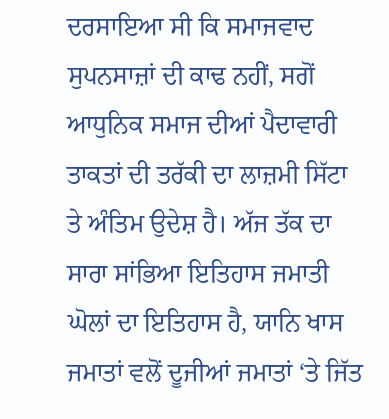ਦਰਸਾਇਆ ਸੀ ਕਿ ਸਮਾਜਵਾਦ ਸੁਪਨਸਾਜ਼ਾਂ ਦੀ ਕਾਢ ਨਹੀਂ, ਸਗੋਂ ਆਧੁਨਿਕ ਸਮਾਜ ਦੀਆਂ ਪੈਦਾਵਾਰੀ ਤਾਕਤਾਂ ਦੀ ਤਰੱਕੀ ਦਾ ਲਾਜ਼ਮੀ ਸਿੱਟਾ ਤੇ ਅੰਤਿਮ ਉਦੇਸ਼ ਹੈ। ਅੱਜ ਤੱਕ ਦਾ ਸਾਰਾ ਸਾਂਭਿਆ ਇਤਿਹਾਸ ਜਮਾਤੀ ਘੋਲਾਂ ਦਾ ਇਤਿਹਾਸ ਹੈ, ਯਾਨਿ ਖਾਸ ਜਮਾਤਾਂ ਵਲੋਂ ਦੂਜੀਆਂ ਜਮਾਤਾਂ ‘ਤੇ ਜਿੱਤ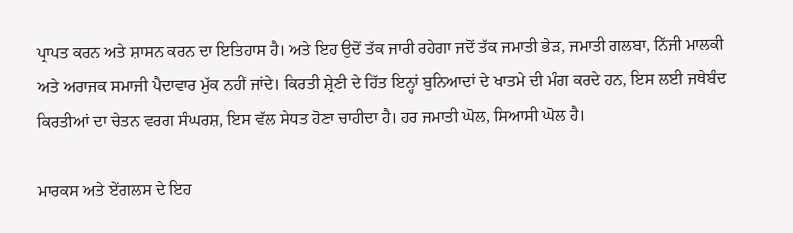ਪ੍ਰਾਪਤ ਕਰਨ ਅਤੇ ਸ਼ਾਸਨ ਕਰਨ ਦਾ ਇਤਿਹਾਸ ਹੈ। ਅਤੇ ਇਹ ਉਦੋਂ ਤੱਕ ਜਾਰੀ ਰਹੇਗਾ ਜਦੋਂ ਤੱਕ ਜਮਾਤੀ ਭੇੜ, ਜਮਾਤੀ ਗਲਬਾ, ਨਿੱਜੀ ਮਾਲਕੀ ਅਤੇ ਅਰਾਜਕ ਸਮਾਜੀ ਪੈਦਾਵਾਰ ਮੁੱਕ ਨਹੀਂ ਜਾਂਦੇ। ਕਿਰਤੀ ਸ਼੍ਰੇਣੀ ਦੇ ਹਿੱਤ ਇਨ੍ਹਾਂ ਬੁਨਿਆਦਾਂ ਦੇ ਖਾਤਮੇ ਦੀ ਮੰਗ ਕਰਦੇ ਹਨ, ਇਸ ਲਈ ਜਥੇਬੰਦ ਕਿਰਤੀਆਂ ਦਾ ਚੇਤਨ ਵਰਗ ਸੰਘਰਸ਼, ਇਸ ਵੱਲ ਸੇਧਤ ਹੋਣਾ ਚਾਹੀਦਾ ਹੈ। ਹਰ ਜਮਾਤੀ ਘੋਲ, ਸਿਆਸੀ ਘੋਲ ਹੈ।

ਮਾਰਕਸ ਅਤੇ ਏਂਗਲਸ ਦੇ ਇਹ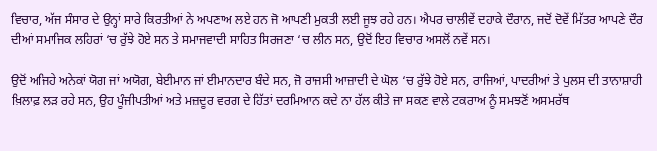ਵਿਚਾਰ, ਅੱਜ ਸੰਸਾਰ ਦੇ ਉਨ੍ਹਾਂ ਸਾਰੇ ਕਿਰਤੀਆਂ ਨੇ ਅਪਣਾਅ ਲਏ ਹਨ ਜੋ ਆਪਣੀ ਮੁਕਤੀ ਲਈ ਜੂਝ ਰਹੇ ਹਨ। ਐਪਰ ਚਾਲੀਵੇਂ ਦਹਾਕੇ ਦੌਰਾਨ, ਜਦੋਂ ਦੋਵੇਂ ਮਿੱਤਰ ਆਪਣੇ ਦੌਰ ਦੀਆਂ ਸਮਾਜਿਕ ਲਹਿਰਾਂ ‘ਚ ਰੁੱਝੇ ਹੋਏ ਸਨ ਤੇ ਸਮਾਜਵਾਦੀ ਸਾਹਿਤ ਸਿਰਜਣਾ ‘ਚ ਲੀਨ ਸਨ, ਉਦੋਂ ਇਹ ਵਿਚਾਰ ਅਸਲੋਂ ਨਵੇਂ ਸਨ।

ਉਦੋਂ ਅਜਿਹੇ ਅਨੇਕਾਂ ਯੋਗ ਜਾਂ ਅਯੋਗ, ਬੇਈਮਾਨ ਜਾਂ ਈਮਾਨਦਾਰ ਬੰਦੇ ਸਨ, ਜੋ ਰਾਜਸੀ ਆਜ਼ਾਦੀ ਦੇ ਘੋਲ ‘ਚ ਰੁੱਝੇ ਹੋਏ ਸਨ, ਰਾਜਿਆਂ, ਪਾਦਰੀਆਂ ਤੇ ਪੁਲਸ ਦੀ ਤਾਨਾਸ਼ਾਹੀ ਖ਼ਿਲਾਫ਼ ਲੜ ਰਹੇ ਸਨ, ਉਹ ਪੂੰਜੀਪਤੀਆਂ ਅਤੇ ਮਜ਼ਦੂਰ ਵਰਗ ਦੇ ਹਿੱਤਾਂ ਦਰਮਿਆਨ ਕਦੇ ਨਾ ਹੱਲ ਕੀਤੇ ਜਾ ਸਕਣ ਵਾਲੇ ਟਕਰਾਅ ਨੂੰ ਸਮਝਣੋਂ ਅਸਮਰੱਥ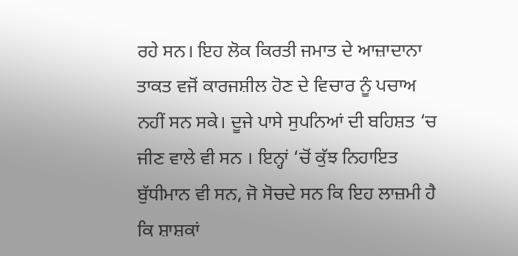ਰਹੇ ਸਨ। ਇਹ ਲੋਕ ਕਿਰਤੀ ਜਮਾਤ ਦੇ ਆਜ਼ਾਦਾਨਾ ਤਾਕਤ ਵਜੋਂ ਕਾਰਜਸ਼ੀਲ ਹੋਣ ਦੇ ਵਿਚਾਰ ਨੂੰ ਪਚਾਅ ਨਹੀਂ ਸਨ ਸਕੇ। ਦੂਜੇ ਪਾਸੇ ਸੁਪਨਿਆਂ ਦੀ ਬਹਿਸ਼ਤ ‘ਚ ਜੀਣ ਵਾਲੇ ਵੀ ਸਨ । ਇਨ੍ਹਾਂ ‘ਚੋਂ ਕੁੱਝ ਨਿਹਾਇਤ ਬੁੱਧੀਮਾਨ ਵੀ ਸਨ, ਜੋ ਸੋਚਦੇ ਸਨ ਕਿ ਇਹ ਲਾਜ਼ਮੀ ਹੈ ਕਿ ਸ਼ਾਸ਼ਕਾਂ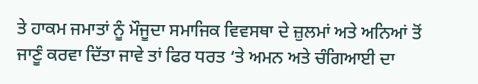ਤੇ ਹਾਕਮ ਜਮਾਤਾਂ ਨੂੰ ਮੌਜੂਦਾ ਸਮਾਜਿਕ ਵਿਵਸਥਾ ਦੇ ਜ਼ੁਲਮਾਂ ਅਤੇ ਅਨਿਆਂ ਤੋਂ ਜਾਣੂੰ ਕਰਵਾ ਦਿੱਤਾ ਜਾਵੇ ਤਾਂ ਫਿਰ ਧਰਤ ‘ਤੇ ਅਮਨ ਅਤੇ ਚੰਗਿਆਈ ਦਾ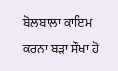ਬੋਲਬਾਲਾ ਕਾਇਮ ਕਰਨਾ ਬੜਾ ਸੌਖਾ ਹੋ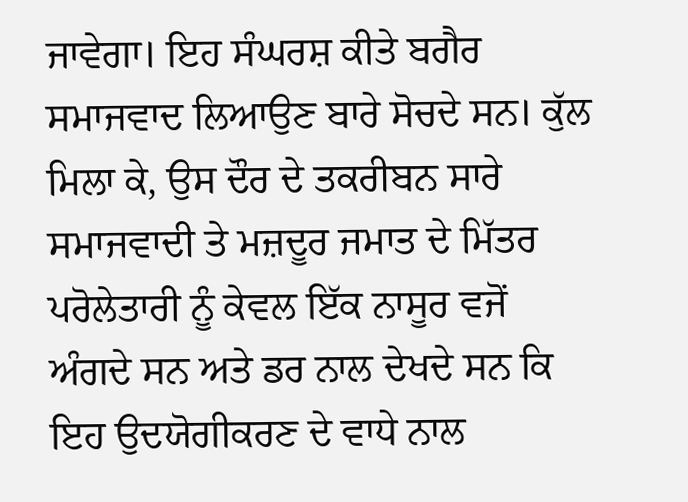ਜਾਵੇਗਾ। ਇਹ ਸੰਘਰਸ਼ ਕੀਤੇ ਬਗੈਰ ਸਮਾਜਵਾਦ ਲਿਆਉਣ ਬਾਰੇ ਸੋਚਦੇ ਸਨ। ਕੁੱਲ ਮਿਲਾ ਕੇ, ਉਸ ਦੌਰ ਦੇ ਤਕਰੀਬਨ ਸਾਰੇ ਸਮਾਜਵਾਦੀ ਤੇ ਮਜ਼ਦੂਰ ਜਮਾਤ ਦੇ ਮਿੱਤਰ ਪਰੋਲੇਤਾਰੀ ਨੂੰ ਕੇਵਲ ਇੱਕ ਨਾਸੂਰ ਵਜੋਂ ਅੰਗਦੇ ਸਨ ਅਤੇ ਡਰ ਨਾਲ ਦੇਖਦੇ ਸਨ ਕਿ ਇਹ ਉਦਯੋਗੀਕਰਣ ਦੇ ਵਾਧੇ ਨਾਲ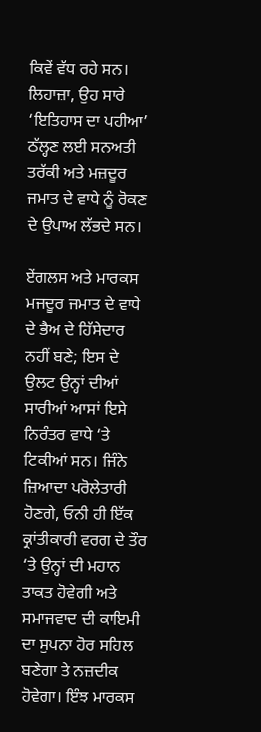ਕਿਵੇਂ ਵੱਧ ਰਹੇ ਸਨ। ਲਿਹਾਜ਼ਾ, ਉਹ ਸਾਰੇ ‘ਇਤਿਹਾਸ ਦਾ ਪਹੀਆ’ ਠੱਲ੍ਹਣ ਲਈ ਸਨਅਤੀ ਤਰੱਕੀ ਅਤੇ ਮਜ਼ਦੂਰ ਜਮਾਤ ਦੇ ਵਾਧੇ ਨੂੰ ਰੋਕਣ ਦੇ ਉਪਾਅ ਲੱਭਦੇ ਸਨ।

ਏਂਗਲਸ ਅਤੇ ਮਾਰਕਸ ਮਜਦੂਰ ਜਮਾਤ ਦੇ ਵਾਧੇ ਦੇ ਭੈਅ ਦੇ ਹਿੱਸੇਦਾਰ ਨਹੀਂ ਬਣੇ; ਇਸ ਦੇ ਉਲਟ ਉਨ੍ਹਾਂ ਦੀਆਂ ਸਾਰੀਆਂ ਆਸਾਂ ਇਸੇ ਨਿਰੰਤਰ ਵਾਧੇ ‘ਤੇ ਟਿਕੀਆਂ ਸਨ। ਜਿੰਨੇ ਜ਼ਿਆਦਾ ਪਰੋਲੇਤਾਰੀ ਹੋਣਗੇ, ਓਨੀ ਹੀ ਇੱਕ ਕ੍ਰਾਂਤੀਕਾਰੀ ਵਰਗ ਦੇ ਤੌਰ ‘ਤੇ ਉਨ੍ਹਾਂ ਦੀ ਮਹਾਨ ਤਾਕਤ ਹੋਵੇਗੀ ਅਤੇ ਸਮਾਜਵਾਦ ਦੀ ਕਾਇਮੀ ਦਾ ਸੁਪਨਾ ਹੋਰ ਸਹਿਲ ਬਣੇਗਾ ਤੇ ਨਜ਼ਦੀਕ ਹੋਵੇਗਾ। ਇੰਝ ਮਾਰਕਸ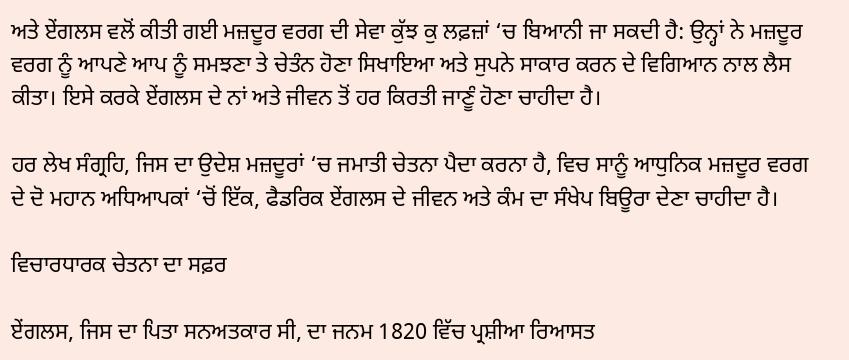ਅਤੇ ਏਂਗਲਸ ਵਲੋਂ ਕੀਤੀ ਗਈ ਮਜ਼ਦੂਰ ਵਰਗ ਦੀ ਸੇਵਾ ਕੁੱਝ ਕੁ ਲਫ਼ਜ਼ਾਂ ‘ਚ ਬਿਆਨੀ ਜਾ ਸਕਦੀ ਹੈ: ਉਨ੍ਹਾਂ ਨੇ ਮਜ਼ਦੂਰ ਵਰਗ ਨੂੰ ਆਪਣੇ ਆਪ ਨੂੰ ਸਮਝਣਾ ਤੇ ਚੇਤੰਨ ਹੋਣਾ ਸਿਖਾਇਆ ਅਤੇ ਸੁਪਨੇ ਸਾਕਾਰ ਕਰਨ ਦੇ ਵਿਗਿਆਨ ਨਾਲ ਲੈਸ ਕੀਤਾ। ਇਸੇ ਕਰਕੇ ਏਂਗਲਸ ਦੇ ਨਾਂ ਅਤੇ ਜੀਵਨ ਤੋਂ ਹਰ ਕਿਰਤੀ ਜਾਣੂੰ ਹੋਣਾ ਚਾਹੀਦਾ ਹੈ।

ਹਰ ਲੇਖ ਸੰਗ੍ਰਹਿ, ਜਿਸ ਦਾ ਉਦੇਸ਼ ਮਜ਼ਦੂਰਾਂ ‘ਚ ਜਮਾਤੀ ਚੇਤਨਾ ਪੈਦਾ ਕਰਨਾ ਹੈ, ਵਿਚ ਸਾਨੂੰ ਆਧੁਨਿਕ ਮਜ਼ਦੂਰ ਵਰਗ ਦੇ ਦੋ ਮਹਾਨ ਅਧਿਆਪਕਾਂ ‘ਚੋਂ ਇੱਕ, ਫੈਡਰਿਕ ਏਂਗਲਸ ਦੇ ਜੀਵਨ ਅਤੇ ਕੰਮ ਦਾ ਸੰਖੇਪ ਬਿਊਰਾ ਦੇਣਾ ਚਾਹੀਦਾ ਹੈ।

ਵਿਚਾਰਧਾਰਕ ਚੇਤਨਾ ਦਾ ਸਫ਼ਰ

ਏਂਗਲਸ, ਜਿਸ ਦਾ ਪਿਤਾ ਸਨਅਤਕਾਰ ਸੀ, ਦਾ ਜਨਮ 1820 ਵਿੱਚ ਪ੍ਰਸ਼ੀਆ ਰਿਆਸਤ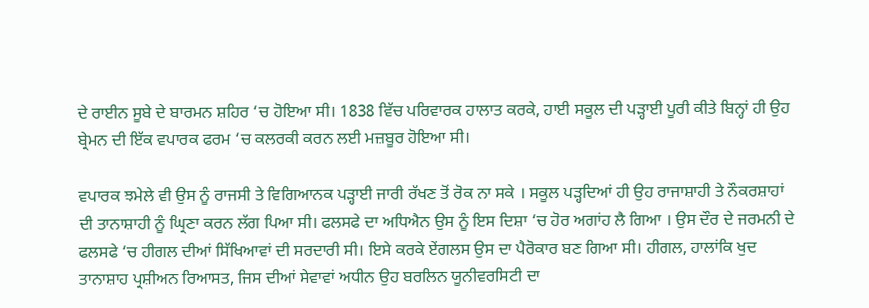ਦੇ ਰਾਈਨ ਸੂਬੇ ਦੇ ਬਾਰਮਨ ਸ਼ਹਿਰ ‘ਚ ਹੋਇਆ ਸੀ। 1838 ਵਿੱਚ ਪਰਿਵਾਰਕ ਹਾਲਾਤ ਕਰਕੇ, ਹਾਈ ਸਕੂਲ ਦੀ ਪੜ੍ਹਾਈ ਪੂਰੀ ਕੀਤੇ ਬਿਨ੍ਹਾਂ ਹੀ ਉਹ ਬ੍ਰੇਮਨ ਦੀ ਇੱਕ ਵਪਾਰਕ ਫਰਮ ‘ਚ ਕਲਰਕੀ ਕਰਨ ਲਈ ਮਜ਼ਬੂਰ ਹੋਇਆ ਸੀ।

ਵਪਾਰਕ ਝਮੇਲੇ ਵੀ ਉਸ ਨੂੰ ਰਾਜਸੀ ਤੇ ਵਿਗਿਆਨਕ ਪੜ੍ਹਾਈ ਜਾਰੀ ਰੱਖਣ ਤੋਂ ਰੋਕ ਨਾ ਸਕੇ । ਸਕੂਲ ਪੜ੍ਹਦਿਆਂ ਹੀ ਉਹ ਰਾਜਾਸ਼ਾਹੀ ਤੇ ਨੌਕਰਸ਼ਾਹਾਂ ਦੀ ਤਾਨਾਸ਼ਾਹੀ ਨੂੰ ਘ੍ਰਿਣਾ ਕਰਨ ਲੱਗ ਪਿਆ ਸੀ। ਫਲਸਫੇ ਦਾ ਅਧਿਐਨ ਉਸ ਨੂੰ ਇਸ ਦਿਸ਼ਾ ‘ਚ ਹੋਰ ਅਗਾਂਹ ਲੈ ਗਿਆ । ਉਸ ਦੌਰ ਦੇ ਜਰਮਨੀ ਦੇ ਫਲਸਫੇ ‘ਚ ਹੀਗਲ ਦੀਆਂ ਸਿੱਖਿਆਵਾਂ ਦੀ ਸਰਦਾਰੀ ਸੀ। ਇਸੇ ਕਰਕੇ ਏਂਗਲਸ ਉਸ ਦਾ ਪੈਰੋਕਾਰ ਬਣ ਗਿਆ ਸੀ। ਹੀਗਲ, ਹਾਲਾਂਕਿ ਖੁਦ ਤਾਨਾਸ਼ਾਹ ਪ੍ਰਸ਼ੀਅਨ ਰਿਆਸਤ, ਜਿਸ ਦੀਆਂ ਸੇਵਾਵਾਂ ਅਧੀਨ ਉਹ ਬਰਲਿਨ ਯੂਨੀਵਰਸਿਟੀ ਦਾ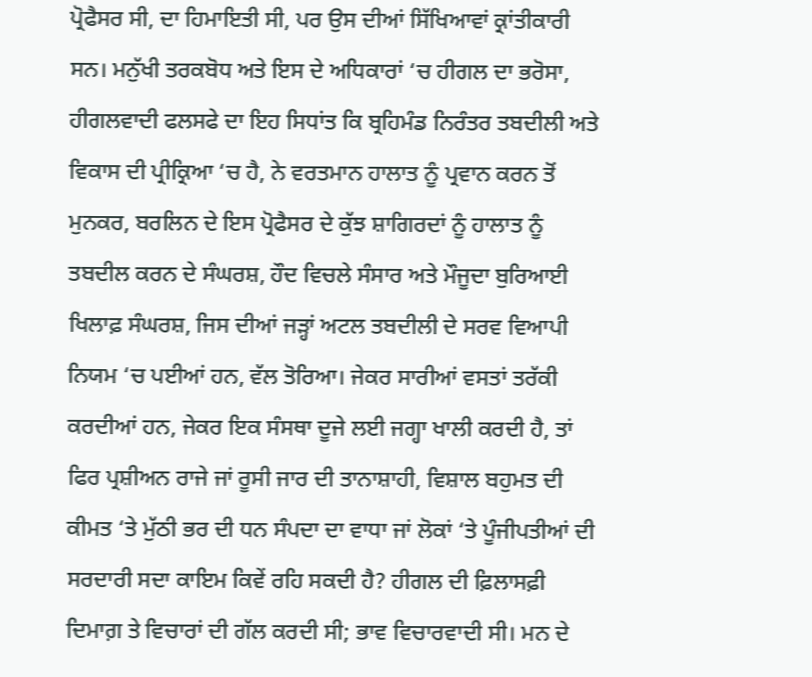ਪ੍ਰੋਫੈਸਰ ਸੀ, ਦਾ ਹਿਮਾਇਤੀ ਸੀ, ਪਰ ਉਸ ਦੀਆਂ ਸਿੱਖਿਆਵਾਂ ਕ੍ਰਾਂਤੀਕਾਰੀ ਸਨ। ਮਨੁੱਖੀ ਤਰਕਬੋਧ ਅਤੇ ਇਸ ਦੇ ਅਧਿਕਾਰਾਂ ‘ਚ ਹੀਗਲ ਦਾ ਭਰੋਸਾ, ਹੀਗਲਵਾਦੀ ਫਲਸਫੇ ਦਾ ਇਹ ਸਿਧਾਂਤ ਕਿ ਬ੍ਰਹਿਮੰਡ ਨਿਰੰਤਰ ਤਬਦੀਲੀ ਅਤੇ ਵਿਕਾਸ ਦੀ ਪ੍ਰੀਕ੍ਰਿਆ ‘ਚ ਹੈ, ਨੇ ਵਰਤਮਾਨ ਹਾਲਾਤ ਨੂੰ ਪ੍ਰਵਾਨ ਕਰਨ ਤੋਂ ਮੁਨਕਰ, ਬਰਲਿਨ ਦੇ ਇਸ ਪ੍ਰੋਫੈਸਰ ਦੇ ਕੁੱਝ ਸ਼ਾਗਿਰਦਾਂ ਨੂੰ ਹਾਲਾਤ ਨੂੰ ਤਬਦੀਲ ਕਰਨ ਦੇ ਸੰਘਰਸ਼, ਹੌਦ ਵਿਚਲੇ ਸੰਸਾਰ ਅਤੇ ਮੌਜੂਦਾ ਬੁਰਿਆਈ ਖਿਲਾਫ਼ ਸੰਘਰਸ਼, ਜਿਸ ਦੀਆਂ ਜੜ੍ਹਾਂ ਅਟਲ ਤਬਦੀਲੀ ਦੇ ਸਰਵ ਵਿਆਪੀ ਨਿਯਮ ‘ਚ ਪਈਆਂ ਹਨ, ਵੱਲ ਤੋਰਿਆ। ਜੇਕਰ ਸਾਰੀਆਂ ਵਸਤਾਂ ਤਰੱਕੀ ਕਰਦੀਆਂ ਹਨ, ਜੇਕਰ ਇਕ ਸੰਸਥਾ ਦੂਜੇ ਲਈ ਜਗ੍ਹਾ ਖਾਲੀ ਕਰਦੀ ਹੈ, ਤਾਂ ਫਿਰ ਪ੍ਰਸ਼ੀਅਨ ਰਾਜੇ ਜਾਂ ਰੂਸੀ ਜਾਰ ਦੀ ਤਾਨਾਸ਼ਾਹੀ, ਵਿਸ਼ਾਲ ਬਹੁਮਤ ਦੀ ਕੀਮਤ ‘ਤੇ ਮੁੱਠੀ ਭਰ ਦੀ ਧਨ ਸੰਪਦਾ ਦਾ ਵਾਧਾ ਜਾਂ ਲੋਕਾਂ ‘ਤੇ ਪੂੰਜੀਪਤੀਆਂ ਦੀ ਸਰਦਾਰੀ ਸਦਾ ਕਾਇਮ ਕਿਵੇਂ ਰਹਿ ਸਕਦੀ ਹੈ? ਹੀਗਲ ਦੀ ਫ਼ਿਲਾਸਫ਼ੀ ਦਿਮਾਗ਼ ਤੇ ਵਿਚਾਰਾਂ ਦੀ ਗੱਲ ਕਰਦੀ ਸੀ; ਭਾਵ ਵਿਚਾਰਵਾਦੀ ਸੀ। ਮਨ ਦੇ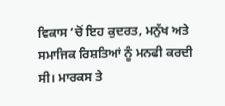ਵਿਕਾਸ ‘ਚੋਂ ਇਹ ਕੁਦਰਤ, ਮਨੁੱਖ ਅਤੇ ਸਮਾਜਿਕ ਰਿਸ਼ਤਿਆਂ ਨੂੰ ਮਨਫੀ ਕਰਦੀ ਸੀ। ਮਾਰਕਸ ਤੇ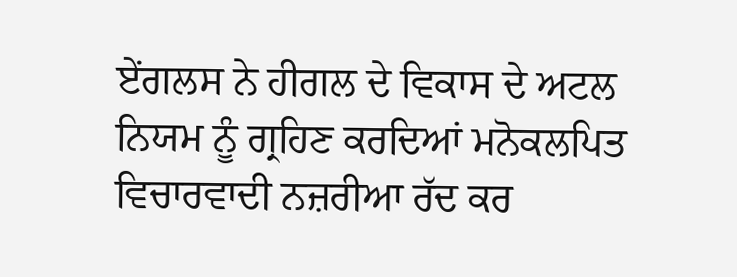ਏਂਗਲਸ ਨੇ ਹੀਗਲ ਦੇ ਵਿਕਾਸ ਦੇ ਅਟਲ ਨਿਯਮ ਨੂੰ ਗ੍ਰਹਿਣ ਕਰਦਿਆਂ ਮਨੋਕਲਪਿਤ ਵਿਚਾਰਵਾਦੀ ਨਜ਼ਰੀਆ ਰੱਦ ਕਰ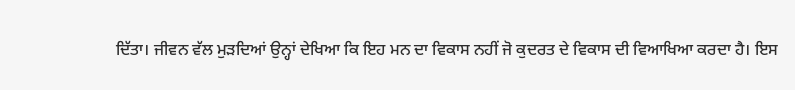ਦਿੱਤਾ। ਜੀਵਨ ਵੱਲ ਮੁੜਦਿਆਂ ਉਨ੍ਹਾਂ ਦੇਖਿਆ ਕਿ ਇਹ ਮਨ ਦਾ ਵਿਕਾਸ ਨਹੀਂ ਜੋ ਕੁਦਰਤ ਦੇ ਵਿਕਾਸ ਦੀ ਵਿਆਖਿਆ ਕਰਦਾ ਹੈ। ਇਸ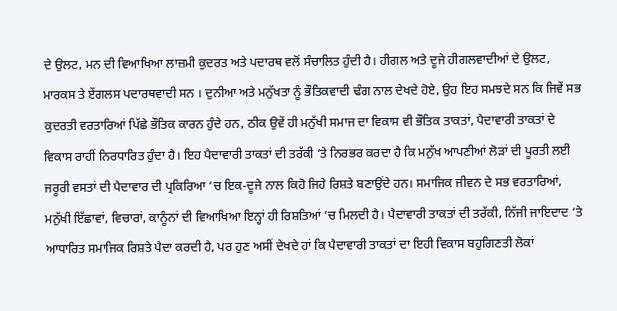ਦੇ ਉਲਟ, ਮਨ ਦੀ ਵਿਆਖਿਆ ਲਾਜ਼ਮੀ ਕੁਦਰਤ ਅਤੇ ਪਦਾਰਥ ਵਲੋਂ ਸੰਚਾਲਿਤ ਹੁੰਦੀ ਹੈ। ਹੀਗਲ ਅਤੇ ਦੂਜੇ ਹੀਗਲਵਾਦੀਆਂ ਦੇ ਉਲਟ, ਮਾਰਕਸ ਤੇ ਏਂਗਲਸ ਪਦਾਰਥਵਾਦੀ ਸਨ । ਦੁਨੀਆ ਅਤੇ ਮਨੁੱਖਤਾ ਨੂੰ ਭੌਤਿਕਵਾਦੀ ਢੰਗ ਨਾਲ ਦੇਖਦੇ ਹੋਏ, ਉਹ ਇਹ ਸਮਝਦੇ ਸਨ ਕਿ ਜਿਵੇਂ ਸਭ ਕੁਦਰਤੀ ਵਰਤਾਰਿਆਂ ਪਿੱਛੇ ਭੌਤਿਕ ਕਾਰਨ ਹੁੰਦੇ ਹਨ, ਠੀਕ ਉਵੇਂ ਹੀ ਮਨੁੱਖੀ ਸਮਾਜ ਦਾ ਵਿਕਾਸ ਵੀ ਭੌਤਿਕ ਤਾਕਤਾਂ, ਪੈਦਾਵਾਰੀ ਤਾਕਤਾਂ ਦੇ ਵਿਕਾਸ ਰਾਹੀਂ ਨਿਰਧਾਰਿਤ ਹੁੰਦਾ ਹੈ। ਇਹ ਪੈਦਾਵਾਰੀ ਤਾਕਤਾਂ ਦੀ ਤਰੱਕੀ ‘ਤੇ ਨਿਰਭਰ ਕਰਦਾ ਹੈ ਕਿ ਮਨੁੱਖ ਆਪਣੀਆਂ ਲੋੜਾਂ ਦੀ ਪੂਰਤੀ ਲਈ ਜਰੂਰੀ ਵਸਤਾਂ ਦੀ ਪੈਦਾਵਾਰ ਦੀ ਪ੍ਰਕਿਰਿਆ ‘ਚ ਇਕ-ਦੂਜੇ ਨਾਲ ਕਿਹੋ ਜਿਹੇ ਰਿਸ਼ਤੇ ਬਣਾਉਂਦੇ ਹਨ। ਸਮਾਜਿਕ ਜੀਵਨ ਦੇ ਸਭ ਵਰਤਾਰਿਆਂ, ਮਨੁੱਖੀ ਇੱਛਾਵਾਂ, ਵਿਚਾਰਾਂ, ਕਾਨੂੰਨਾਂ ਦੀ ਵਿਆਖਿਆ ਇਨ੍ਹਾਂ ਹੀ ਰਿਸ਼ਤਿਆਂ ‘ਚ ਮਿਲਦੀ ਹੈ। ਪੈਦਾਵਾਰੀ ਤਾਕਤਾਂ ਦੀ ਤਰੱਕੀ, ਨਿੱਜੀ ਜਾਇਦਾਦ ‘ਤੇ ਆਧਾਰਿਤ ਸਮਾਜਿਕ ਰਿਸ਼ਤੇ ਪੈਦਾ ਕਰਦੀ ਹੈ, ਪਰ ਹੁਣ ਅਸੀਂ ਦੇਖਦੇ ਹਾਂ ਕਿ ਪੈਦਾਵਾਰੀ ਤਾਕਤਾਂ ਦਾ ਇਹੀ ਵਿਕਾਸ ਬਹੁਗਿਣਤੀ ਲੋਕਾਂ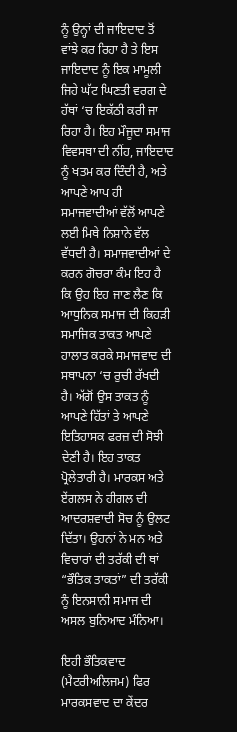ਨੂੰ ਉਨ੍ਹਾਂ ਦੀ ਜਾਇਦਾਦ ਤੋਂ ਵਾਂਝੇ ਕਰ ਰਿਹਾ ਹੈ ਤੇ ਇਸ ਜਾਇਦਾਦ ਨੂੰ ਇਕ ਮਾਮੂਲੀ ਜਿਹੇ ਘੱਟ ਘਿਣਤੀ ਵਰਗ ਦੇ ਹੱਥਾਂ ‘ਚ ਇਕੱਠੀ ਕਰੀ ਜਾ ਰਿਹਾ ਹੈ। ਇਹ ਮੌਜੂਦਾ ਸਮਾਜ ਵਿਵਸਥਾ ਦੀ ਨੀਂਹ, ਜਾਇਦਾਦ ਨੂੰ ਖਤਮ ਕਰ ਦਿੰਦੀ ਹੈ, ਅਤੇ ਆਪਣੇ ਆਪ ਹੀ ਸਮਾਜਵਾਦੀਆਂ ਵੱਲੋਂ ਆਪਣੇ ਲਈ ਮਿਥੇ ਨਿਸ਼ਾਨੇ ਵੱਲ ਵੱਧਦੀ ਹੈ। ਸਮਾਜਵਾਦੀਆਂ ਦੇ ਕਰਨ ਗੋਚਰਾ ਕੰਮ ਇਹ ਹੈ ਕਿ ਉਹ ਇਹ ਜਾਣ ਲੈਣ ਕਿ ਆਧੁਨਿਕ ਸਮਾਜ ਦੀ ਕਿਹੜੀ ਸਮਾਜਿਕ ਤਾਕਤ ਆਪਣੇ ਹਾਲਾਤ ਕਰਕੇ ਸਮਾਜਵਾਦ ਦੀ ਸਥਾਪਨਾ ‘ਚ ਰੁਚੀ ਰੱਖਦੀ ਹੈ। ਅੱਗੋਂ ਉਸ ਤਾਕਤ ਨੂੰ ਆਪਣੇ ਹਿੱਤਾਂ ਤੇ ਆਪਣੇ ਇਤਿਹਾਸਕ ਫਰਜ਼ ਦੀ ਸੋਝੀ ਦੇਣੀ ਹੈ। ਇਹ ਤਾਕਤ ਪ੍ਰੋਲੇਤਾਰੀ ਹੈ। ਮਾਰਕਸ ਅਤੇ ਏਂਗਲਸ ਨੇ ਹੀਗਲ ਦੀ ਆਦਰਸ਼ਵਾਦੀ ਸੋਚ ਨੂੰ ਉਲਟ ਦਿੱਤਾ। ਉਹਨਾਂ ਨੇ ਮਨ ਅਤੇ ਵਿਚਾਰਾਂ ਦੀ ਤਰੱਕੀ ਦੀ ਥਾਂ “ਭੌਤਿਕ ਤਾਕਤਾਂ” ਦੀ ਤਰੱਕੀ ਨੂੰ ਇਨਸਾਨੀ ਸਮਾਜ ਦੀ ਅਸਲ ਬੁਨਿਆਦ ਮੰਨਿਆ।

ਇਹੀ ਭੌਤਿਕਵਾਦ (ਮੈਟਰੀਅਲਿਜਮ) ਫਿਰ ਮਾਰਕਸਵਾਦ ਦਾ ਕੇਂਦਰ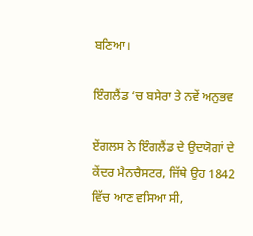ਬਣਿਆ।

ਇੰਗਲੈਂਡ ‘ਚ ਬਸੇਰਾ ਤੇ ਨਵੇਂ ਅਨੁਭਵ

ਏਂਗਲਸ ਨੇ ਇੰਗਲੈਂਡ ਦੇ ਉਦਯੋਗਾਂ ਦੇ ਕੇਂਦਰ ਮੈਨਚੈਸਟਰ, ਜਿੱਥੇ ਉਹ 1842 ਵਿੱਚ ਆਣ ਵਸਿਆ ਸੀ,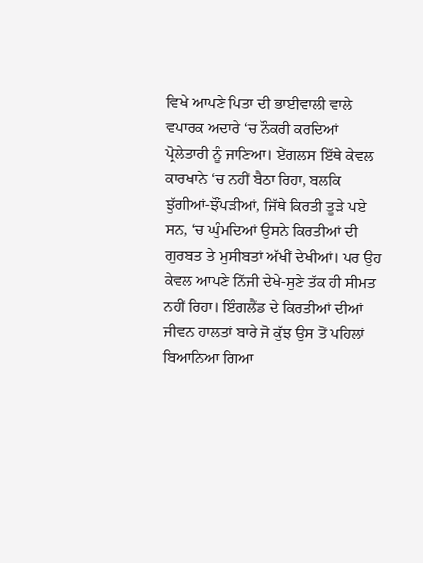ਵਿਖੇ ਆਪਣੇ ਪਿਤਾ ਦੀ ਭਾਈਵਾਲੀ ਵਾਲੇ ਵਪਾਰਕ ਅਦਾਰੇ ‘ਚ ਨੌਕਰੀ ਕਰਦਿਆਂ ਪ੍ਰੋਲੇਤਾਰੀ ਨੂੰ ਜਾਣਿਆ। ਏਂਗਲਸ ਇੱਥੇ ਕੇਵਲ ਕਾਰਖਾਨੇ ‘ਚ ਨਹੀਂ ਬੈਠਾ ਰਿਹਾ, ਬਲਕਿ ਝੁੱਗੀਆਂ-ਝੌਂਪੜੀਆਂ, ਜਿੱਥੇ ਕਿਰਤੀ ਤੂੜੇ ਪਏ ਸਨ, ‘ਚ ਘੁੰਮਦਿਆਂ ਉਸਨੇ ਕਿਰਤੀਆਂ ਦੀ ਗੁਰਬਤ ਤੇ ਮੁਸੀਬਤਾਂ ਅੱਖੀਂ ਦੇਖੀਆਂ। ਪਰ ਉਹ ਕੇਵਲ ਆਪਣੇ ਨਿੱਜੀ ਦੇਖੇ-ਸੁਣੇ ਤੱਕ ਹੀ ਸੀਮਤ ਨਹੀਂ ਰਿਹਾ। ਇੰਗਲੈਂਡ ਦੇ ਕਿਰਤੀਆਂ ਦੀਆਂ ਜੀਵਨ ਹਾਲਤਾਂ ਬਾਰੇ ਜੋ ਕੁੱਝ ਉਸ ਤੋਂ ਪਹਿਲਾਂ ਬਿਆਨਿਆ ਗਿਆ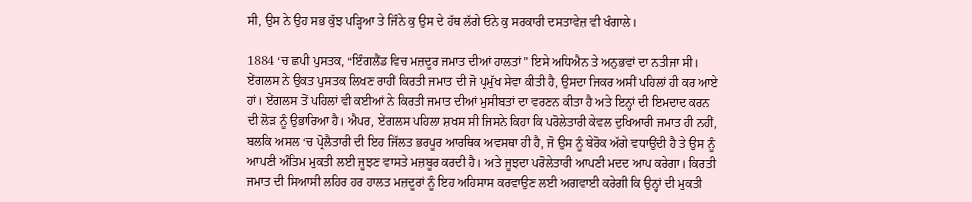ਸੀ, ਉਸ ਨੇ ਉਹ ਸਭ ਕੁੱਝ ਪੜ੍ਹਿਆ ਤੇ ਜਿੰਨੇ ਕੁ ਉਸ ਦੇ ਹੱਥ ਲੱਗੇ ਓਨੇ ਕੁ ਸਰਕਾਰੀ ਦਸਤਾਵੇਜ਼ ਵੀ ਖੰਗਾਲੇ।

1884 ‘ਚ ਛਪੀ ਪੁਸਤਕ, “ਇੰਗਲੈਂਡ ਵਿਚ ਮਜ਼ਦੂਰ ਜਮਾਤ ਦੀਆਂ ਹਾਲਤਾਂ” ਇਸੇ ਅਧਿਐਨ ਤੇ ਅਨੁਭਵਾਂ ਦਾ ਨਤੀਜਾ ਸੀ। ਏਂਗਲਸ ਨੇ ਉਕਤ ਪੁਸਤਕ ਲਿਖਣ ਰਾਹੀਂ ਕਿਰਤੀ ਜਮਾਤ ਦੀ ਜੋ ਪ੍ਰਮੁੱਖ ਸੇਵਾ ਕੀਤੀ ਹੈ, ਉਸਦਾ ਜਿਕਰ ਅਸੀਂ ਪਹਿਲਾਂ ਹੀ ਕਰ ਆਏ ਹਾਂ। ਏਂਗਲਸ ਤੋਂ ਪਹਿਲਾਂ ਵੀ ਕਈਆਂ ਨੇ ਕਿਰਤੀ ਜਮਾਤ ਦੀਆਂ ਮੁਸੀਬਤਾਂ ਦਾ ਵਰਣਨ ਕੀਤਾ ਹੈ ਅਤੇ ਇਨ੍ਹਾਂ ਦੀ ਇਮਦਾਦ ਕਰਨ ਦੀ ਲੋੜ ਨੂੰ ਉਭਾਰਿਆ ਹੈ। ਐਪਰ, ਏਂਗਲਸ ਪਹਿਲਾ ਸ਼ਖਸ ਸੀ ਜਿਸਨੇ ਕਿਹਾ ਕਿ ਪਰੋਲੇਤਾਰੀ ਕੇਵਲ ਦੁਖਿਆਰੀ ਜਮਾਤ ਹੀ ਨਹੀਂ, ਬਲਕਿ ਅਸਲ ‘ਚ ਪ੍ਰੋਲੈਤਾਰੀ ਦੀ ਇਹ ਜਿੱਲਤ ਭਰਪੂਰ ਆਰਥਿਕ ਅਵਸਥਾ ਹੀ ਹੈ, ਜੋ ਉਸ ਨੂੰ ਬੇਰੋਕ ਅੱਗੇ ਵਧਾਉਂਦੀ ਹੈ ਤੇ ਉਸ ਨੂੰ ਆਪਣੀ ਅੰਤਿਮ ਮੁਕਤੀ ਲਈ ਜੂਝਣ ਵਾਸਤੇ ਮਜ਼ਬੂਰ ਕਰਦੀ ਹੈ। ਅਤੇ ਜੂਝਦਾ ਪਰੋਲੇਤਾਰੀ ਆਪਣੀ ਮਦਦ ਆਪ ਕਰੇਗਾ। ਕਿਰਤੀ ਜਮਾਤ ਦੀ ਸਿਆਸੀ ਲਹਿਰ ਹਰ ਹਾਲਤ ਮਜ਼ਦੂਰਾਂ ਨੂੰ ਇਹ ਅਹਿਸਾਸ ਕਰਵਾਉਣ ਲਈ ਅਗਵਾਈ ਕਰੇਗੀ ਕਿ ਉਨ੍ਹਾਂ ਦੀ ਮੁਕਤੀ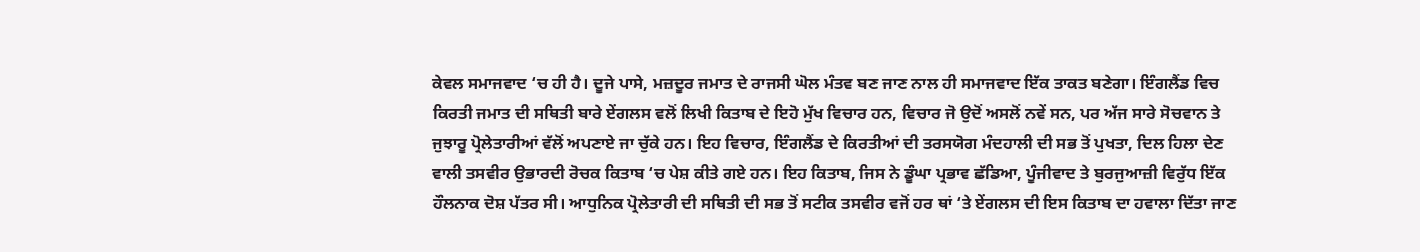ਕੇਵਲ ਸਮਾਜਵਾਦ ‘ਚ ਹੀ ਹੈ। ਦੂਜੇ ਪਾਸੇ, ਮਜ਼ਦੂਰ ਜਮਾਤ ਦੇ ਰਾਜਸੀ ਘੋਲ ਮੰਤਵ ਬਣ ਜਾਣ ਨਾਲ ਹੀ ਸਮਾਜਵਾਦ ਇੱਕ ਤਾਕਤ ਬਣੇਗਾ। ਇੰਗਲੈਂਡ ਵਿਚ ਕਿਰਤੀ ਜਮਾਤ ਦੀ ਸਥਿਤੀ ਬਾਰੇ ਏਂਗਲਸ ਵਲੋਂ ਲਿਖੀ ਕਿਤਾਬ ਦੇ ਇਹੋ ਮੁੱਖ ਵਿਚਾਰ ਹਨ, ਵਿਚਾਰ ਜੋ ਉਦੋਂ ਅਸਲੋਂ ਨਵੇਂ ਸਨ, ਪਰ ਅੱਜ ਸਾਰੇ ਸੋਚਵਾਨ ਤੇ ਜੁਝਾਰੂ ਪ੍ਰੋਲੇਤਾਰੀਆਂ ਵੱਲੋਂ ਅਪਣਾਏ ਜਾ ਚੁੱਕੇ ਹਨ। ਇਹ ਵਿਚਾਰ, ਇੰਗਲੈਂਡ ਦੇ ਕਿਰਤੀਆਂ ਦੀ ਤਰਸਯੋਗ ਮੰਦਹਾਲੀ ਦੀ ਸਭ ਤੋਂ ਪੁਖਤਾ, ਦਿਲ ਹਿਲਾ ਦੇਣ ਵਾਲੀ ਤਸਵੀਰ ਉਭਾਰਦੀ ਰੋਚਕ ਕਿਤਾਬ ‘ਚ ਪੇਸ਼ ਕੀਤੇ ਗਏ ਹਨ। ਇਹ ਕਿਤਾਬ, ਜਿਸ ਨੇ ਡੂੰਘਾ ਪ੍ਰਭਾਵ ਛੱਡਿਆ, ਪੂੰਜੀਵਾਦ ਤੇ ਬੁਰਜੁਆਜ਼ੀ ਵਿਰੁੱਧ ਇੱਕ ਹੌਲਨਾਕ ਦੋਸ਼ ਪੱਤਰ ਸੀ। ਆਧੁਨਿਕ ਪ੍ਰੋਲੇਤਾਰੀ ਦੀ ਸਥਿਤੀ ਦੀ ਸਭ ਤੋਂ ਸਟੀਕ ਤਸਵੀਰ ਵਜੋਂ ਹਰ ਥਾਂ ‘ਤੇ ਏਂਗਲਸ ਦੀ ਇਸ ਕਿਤਾਬ ਦਾ ਹਵਾਲਾ ਦਿੱਤਾ ਜਾਣ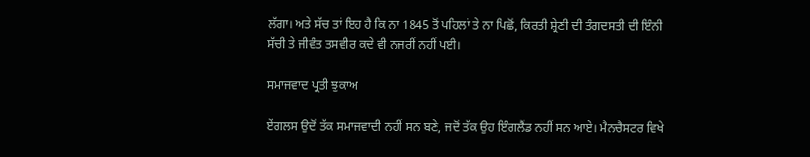ਲੱਗਾ। ਅਤੇ ਸੱਚ ਤਾਂ ਇਹ ਹੈ ਕਿ ਨਾ 1845 ਤੋਂ ਪਹਿਲਾਂ ਤੇ ਨਾ ਪਿਛੋਂ, ਕਿਰਤੀ ਸ਼੍ਰੇਣੀ ਦੀ ਤੰਗਦਸਤੀ ਦੀ ਇੰਨੀ ਸੱਚੀ ਤੇ ਜੀਵੰਤ ਤਸਵੀਰ ਕਦੇ ਵੀ ਨਜਰੀਂ ਨਹੀਂ ਪਈ।

ਸਮਾਜਵਾਦ ਪ੍ਰਤੀ ਝੁਕਾਅ

ਏਂਗਲਸ ਉਦੋਂ ਤੱਕ ਸਮਾਜਵਾਦੀ ਨਹੀਂ ਸਨ ਬਣੇ, ਜਦੋਂ ਤੱਕ ਉਹ ਇੰਗਲੈਂਡ ਨਹੀਂ ਸਨ ਆਏ। ਮੈਨਚੈਸਟਰ ਵਿਖੇ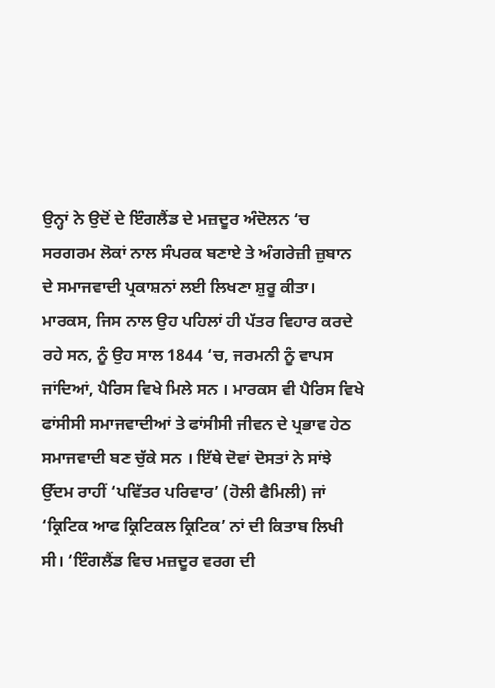ਉਨ੍ਹਾਂ ਨੇ ਉਦੋਂ ਦੇ ਇੰਗਲੈਂਡ ਦੇ ਮਜ਼ਦੂਰ ਅੰਦੋਲਨ ‘ਚ ਸਰਗਰਮ ਲੋਕਾਂ ਨਾਲ ਸੰਪਰਕ ਬਣਾਏ ਤੇ ਅੰਗਰੇਜ਼ੀ ਜ਼ੁਬਾਨ ਦੇ ਸਮਾਜਵਾਦੀ ਪ੍ਰਕਾਸ਼ਨਾਂ ਲਈ ਲਿਖਣਾ ਸ਼ੁਰੂ ਕੀਤਾ। ਮਾਰਕਸ, ਜਿਸ ਨਾਲ ਉਹ ਪਹਿਲਾਂ ਹੀ ਪੱਤਰ ਵਿਹਾਰ ਕਰਦੇ ਰਹੇ ਸਨ, ਨੂੰ ਉਹ ਸਾਲ 1844 ‘ਚ, ਜਰਮਨੀ ਨੂੰ ਵਾਪਸ ਜਾਂਦਿਆਂ, ਪੈਰਿਸ ਵਿਖੇ ਮਿਲੇ ਸਨ । ਮਾਰਕਸ ਵੀ ਪੈਰਿਸ ਵਿਖੇ ਫਾਂਸੀਸੀ ਸਮਾਜਵਾਦੀਆਂ ਤੇ ਫਾਂਸੀਸੀ ਜੀਵਨ ਦੇ ਪ੍ਰਭਾਵ ਹੇਠ ਸਮਾਜਵਾਦੀ ਬਣ ਚੁੱਕੇ ਸਨ । ਇੱਥੇ ਦੋਵਾਂ ਦੋਸਤਾਂ ਨੇ ਸਾਂਝੇ ਉੱਦਮ ਰਾਹੀਂ ‘ਪਵਿੱਤਰ ਪਰਿਵਾਰ’ (ਹੋਲੀ ਫੈਮਿਲੀ) ਜਾਂ ‘ਕ੍ਰਿਟਿਕ ਆਫ ਕ੍ਰਿਟਿਕਲ ਕ੍ਰਿਟਿਕ’ ਨਾਂ ਦੀ ਕਿਤਾਬ ਲਿਖੀ ਸੀ। ‘ਇੰਗਲੈਂਡ ਵਿਚ ਮਜ਼ਦੂਰ ਵਰਗ ਦੀ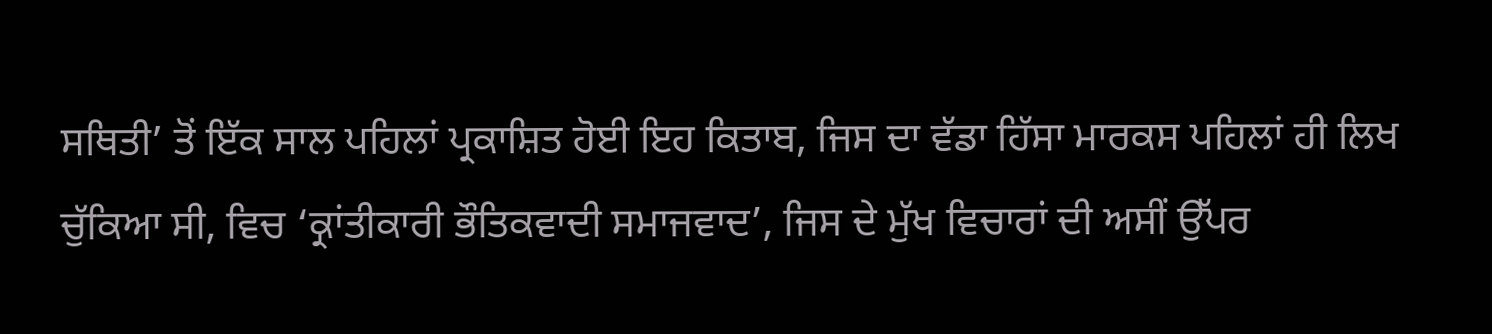ਸਥਿਤੀ’ ਤੋਂ ਇੱਕ ਸਾਲ ਪਹਿਲਾਂ ਪ੍ਰਕਾਸ਼ਿਤ ਹੋਈ ਇਹ ਕਿਤਾਬ, ਜਿਸ ਦਾ ਵੱਡਾ ਹਿੱਸਾ ਮਾਰਕਸ ਪਹਿਲਾਂ ਹੀ ਲਿਖ ਚੁੱਕਿਆ ਸੀ, ਵਿਚ ‘ਕ੍ਰਾਂਤੀਕਾਰੀ ਭੌਤਿਕਵਾਦੀ ਸਮਾਜਵਾਦ’, ਜਿਸ ਦੇ ਮੁੱਖ ਵਿਚਾਰਾਂ ਦੀ ਅਸੀਂ ਉੱਪਰ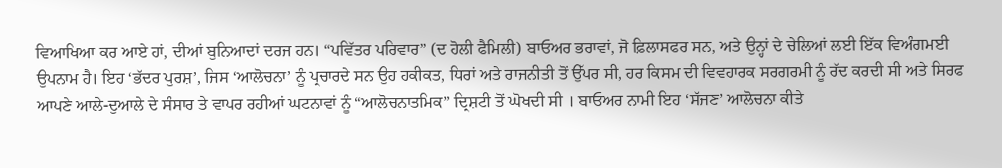ਵਿਆਖਿਆ ਕਰ ਆਏ ਹਾਂ, ਦੀਆਂ ਬੁਨਿਆਦਾਂ ਦਰਜ ਹਨ। “ਪਵਿੱਤਰ ਪਰਿਵਾਰ” (ਦ ਹੋਲੀ ਫੈਮਿਲੀ) ਬਾਓਅਰ ਭਰਾਵਾਂ, ਜੋ ਫ਼ਿਲਾਸਫਰ ਸਨ, ਅਤੇ ਉਨ੍ਹਾਂ ਦੇ ਚੇਲਿਆਂ ਲਈ ਇੱਕ ਵਿਅੰਗਮਈ ਉਪਨਾਮ ਹੈ। ਇਹ ‘ਭੱਦਰ ਪੁਰਸ਼’, ਜਿਸ ‘ਆਲੋਚਨਾ’ ਨੂੰ ਪ੍ਰਚਾਰਦੇ ਸਨ ਉਹ ਹਕੀਕਤ, ਧਿਰਾਂ ਅਤੇ ਰਾਜਨੀਤੀ ਤੋਂ ਉੱਪਰ ਸੀ, ਹਰ ਕਿਸਮ ਦੀ ਵਿਵਹਾਰਕ ਸਰਗਰਮੀ ਨੂੰ ਰੱਦ ਕਰਦੀ ਸੀ ਅਤੇ ਸਿਰਫ ਆਪਣੇ ਆਲੇ-ਦੁਆਲੇ ਦੇ ਸੰਸਾਰ ਤੇ ਵਾਪਰ ਰਹੀਆਂ ਘਟਨਾਵਾਂ ਨੂੰ “ਆਲੋਚਨਾਤਮਿਕ” ਦ੍ਰਿਸ਼ਟੀ ਤੋਂ ਘੋਖਦੀ ਸੀ । ਬਾਓਅਰ ਨਾਮੀ ਇਹ ‘ਸੱਜਣ’ ਆਲੋਚਨਾ ਕੀਤੇ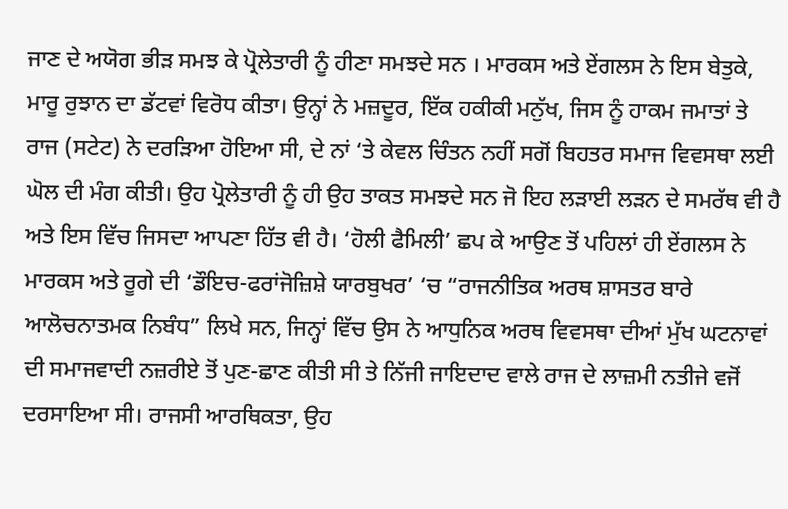ਜਾਣ ਦੇ ਅਯੋਗ ਭੀੜ ਸਮਝ ਕੇ ਪ੍ਰੋਲੇਤਾਰੀ ਨੂੰ ਹੀਣਾ ਸਮਝਦੇ ਸਨ । ਮਾਰਕਸ ਅਤੇ ਏਂਗਲਸ ਨੇ ਇਸ ਬੇਤੁਕੇ, ਮਾਰੂ ਰੁਝਾਨ ਦਾ ਡੱਟਵਾਂ ਵਿਰੋਧ ਕੀਤਾ। ਉਨ੍ਹਾਂ ਨੇ ਮਜ਼ਦੂਰ, ਇੱਕ ਹਕੀਕੀ ਮਨੁੱਖ, ਜਿਸ ਨੂੰ ਹਾਕਮ ਜਮਾਤਾਂ ਤੇ ਰਾਜ (ਸਟੇਟ) ਨੇ ਦਰੜਿਆ ਹੋਇਆ ਸੀ, ਦੇ ਨਾਂ ‘ਤੇ ਕੇਵਲ ਚਿੰਤਨ ਨਹੀਂ ਸਗੋਂ ਬਿਹਤਰ ਸਮਾਜ ਵਿਵਸਥਾ ਲਈ ਘੋਲ ਦੀ ਮੰਗ ਕੀਤੀ। ਉਹ ਪ੍ਰੋਲੇਤਾਰੀ ਨੂੰ ਹੀ ਉਹ ਤਾਕਤ ਸਮਝਦੇ ਸਨ ਜੋ ਇਹ ਲੜਾਈ ਲੜਨ ਦੇ ਸਮਰੱਥ ਵੀ ਹੈ ਅਤੇ ਇਸ ਵਿੱਚ ਜਿਸਦਾ ਆਪਣਾ ਹਿੱਤ ਵੀ ਹੈ। ‘ਹੋਲੀ ਫੈਮਿਲੀ’ ਛਪ ਕੇ ਆਉਣ ਤੋਂ ਪਹਿਲਾਂ ਹੀ ਏਂਗਲਸ ਨੇ ਮਾਰਕਸ ਅਤੇ ਰੂਗੇ ਦੀ ‘ਡੌਇਚ-ਫਰਾਂਜੋਜ਼ਿਸ਼ੇ ਯਾਰਬੁਖਰ’ ‘ਚ “ਰਾਜਨੀਤਿਕ ਅਰਥ ਸ਼ਾਸਤਰ ਬਾਰੇ ਆਲੋਚਨਾਤਮਕ ਨਿਬੰਧ” ਲਿਖੇ ਸਨ, ਜਿਨ੍ਹਾਂ ਵਿੱਚ ਉਸ ਨੇ ਆਧੁਨਿਕ ਅਰਥ ਵਿਵਸਥਾ ਦੀਆਂ ਮੁੱਖ ਘਟਨਾਵਾਂ ਦੀ ਸਮਾਜਵਾਦੀ ਨਜ਼ਰੀਏ ਤੋਂ ਪੁਣ-ਛਾਣ ਕੀਤੀ ਸੀ ਤੇ ਨਿੱਜੀ ਜਾਇਦਾਦ ਵਾਲੇ ਰਾਜ ਦੇ ਲਾਜ਼ਮੀ ਨਤੀਜੇ ਵਜੋਂ ਦਰਸਾਇਆ ਸੀ। ਰਾਜਸੀ ਆਰਥਿਕਤਾ, ਉਹ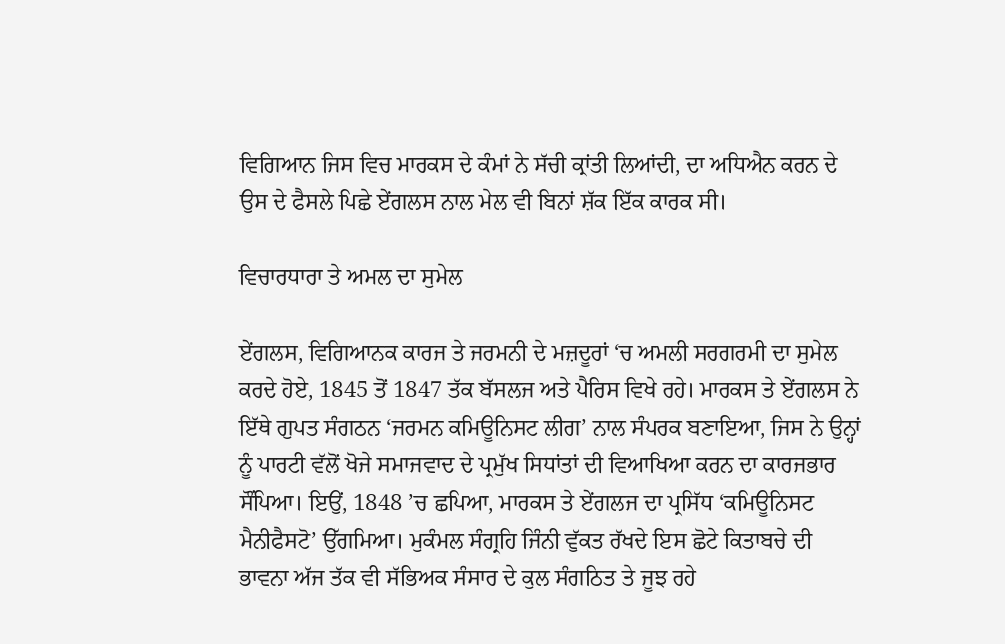ਵਿਗਿਆਨ ਜਿਸ ਵਿਚ ਮਾਰਕਸ ਦੇ ਕੰਮਾਂ ਨੇ ਸੱਚੀ ਕ੍ਰਾਂਤੀ ਲਿਆਂਦੀ, ਦਾ ਅਧਿਐਨ ਕਰਨ ਦੇ ਉਸ ਦੇ ਫੈਸਲੇ ਪਿਛੇ ਏਂਗਲਸ ਨਾਲ ਮੇਲ ਵੀ ਬਿਨਾਂ ਸ਼ੱਕ ਇੱਕ ਕਾਰਕ ਸੀ।

ਵਿਚਾਰਧਾਰਾ ਤੇ ਅਮਲ ਦਾ ਸੁਮੇਲ

ਏਂਗਲਸ, ਵਿਗਿਆਨਕ ਕਾਰਜ ਤੇ ਜਰਮਨੀ ਦੇ ਮਜ਼ਦੂਰਾਂ ‘ਚ ਅਮਲੀ ਸਰਗਰਮੀ ਦਾ ਸੁਮੇਲ ਕਰਦੇ ਹੋਏ, 1845 ਤੋਂ 1847 ਤੱਕ ਬੱਸਲਜ ਅਤੇ ਪੈਰਿਸ ਵਿਖੇ ਰਹੇ। ਮਾਰਕਸ ਤੇ ਏਂਗਲਸ ਨੇ ਇੱਥੇ ਗੁਪਤ ਸੰਗਠਨ ‘ਜਰਮਨ ਕਮਿਊਨਿਸਟ ਲੀਗ’ ਨਾਲ ਸੰਪਰਕ ਬਣਾਇਆ, ਜਿਸ ਨੇ ਉਨ੍ਹਾਂ ਨੂੰ ਪਾਰਟੀ ਵੱਲੋਂ ਖੋਜੇ ਸਮਾਜਵਾਦ ਦੇ ਪ੍ਰਮੁੱਖ ਸਿਧਾਂਤਾਂ ਦੀ ਵਿਆਖਿਆ ਕਰਨ ਦਾ ਕਾਰਜਭਾਰ ਸੌਂਪਿਆ। ਇਉਂ, 1848 ’ਚ ਛਪਿਆ, ਮਾਰਕਸ ਤੇ ਏਂਗਲਜ ਦਾ ਪ੍ਰਸਿੱਧ ‘ਕਮਿਊਨਿਸਟ ਮੈਨੀਫੈਸਟੋ’ ਉੱਗਮਿਆ। ਮੁਕੰਮਲ ਸੰਗ੍ਰਹਿ ਜਿੰਨੀ ਵੁੱਕਤ ਰੱਖਦੇ ਇਸ ਛੋਟੇ ਕਿਤਾਬਚੇ ਦੀ ਭਾਵਨਾ ਅੱਜ ਤੱਕ ਵੀ ਸੱਭਿਅਕ ਸੰਸਾਰ ਦੇ ਕੁਲ ਸੰਗਠਿਤ ਤੇ ਜੂਝ ਰਹੇ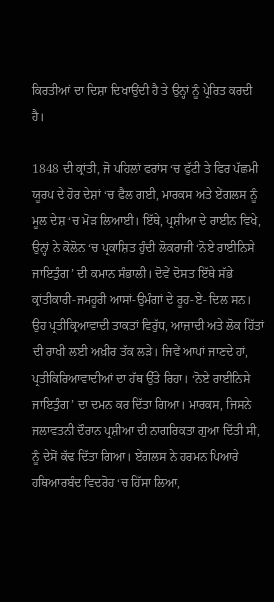ਕਿਰਤੀਆਂ ਦਾ ਦਿਸ਼ਾ ਦਿਖਾਉਂਦੀ ਹੈ ਤੇ ਉਨ੍ਹਾਂ ਨੂੰ ਪ੍ਰੇਰਿਤ ਕਰਦੀ ਹੈ।

1848 ਦੀ ਕ੍ਰਾਂਤੀ, ਜੋ ਪਹਿਲਾਂ ਫਰਾਂਸ ‘ਚ ਫੁੱਟੀ ਤੇ ਫਿਰ ਪੱਛਮੀ ਯੂਰਪ ਦੇ ਹੋਰ ਦੇਸ਼ਾਂ ‘ਚ ਫੈਲ ਗਈ, ਮਾਰਕਸ ਅਤੇ ਏਂਗਲਸ ਨੂੰ ਮੂਲ ਦੇਸ਼ ‘ਚ ਮੋੜ ਲਿਆਈ। ਇੱਥੇ, ਪ੍ਰਸ਼ੀਆ ਦੇ ਰਾਈਨ ਵਿਖੇ, ਉਨ੍ਹਾਂ ਨੇ ਕੋਲੋਨ ‘ਚ ਪ੍ਰਕਾਸ਼ਿਤ ਹੁੰਦੀ ਲੋਕਰਾਜੀ ‘ਨੋਏ ਰਾਈਨਿਸੇ ਜਾਇਤੁੰਗ’ ਦੀ ਕਮਾਨ ਸੰਭਾਲੀ। ਦੋਵੇਂ ਦੋਸਤ ਇੱਥੇ ਸੱਭੇ ਕ੍ਰਾਂਤੀਕਾਰੀ-ਜਮਹੂਰੀ ਆਸਾਂ-ਉਮੰਗਾਂ ਦੇ ਰੂਹ-ਏ- ਦਿਲ ਸਨ। ਉਹ ਪ੍ਰਤੀਕ੍ਰਿਆਵਾਦੀ ਤਾਕਤਾਂ ਵਿਰੁੱਧ, ਆਜ਼ਾਦੀ ਅਤੇ ਲੋਕ ਹਿੱਤਾਂ ਦੀ ਰਾਖੀ ਲਈ ਅਖ਼ੀਰ ਤੱਕ ਲੜੇ। ਜਿਵੇਂ ਆਪਾਂ ਜਾਣਦੇ ਹਾਂ, ਪ੍ਰਤੀਕਿਰਿਆਵਾਦੀਆਂ ਦਾ ਹੱਥ ਉੱਤੇ ਰਿਹਾ। ‘ਨੋਏ ਰਾਈਨਿਸੇ ਜਾਇਤੁੰਗ’ ਦਾ ਦਮਨ ਕਰ ਦਿੱਤਾ ਗਿਆ। ਮਾਰਕਸ, ਜਿਸਨੇ ਜਲਾਵਤਨੀ ਦੌਰਾਨ ਪ੍ਰਸ਼ੀਆ ਦੀ ਨਾਗਰਿਕਤਾ ਗੁਆ ਦਿੱਤੀ ਸੀ, ਨੂੰ ਦੇਸੋਂ ਕੱਢ ਦਿੱਤਾ ਗਿਆ। ਏਂਗਲਸ ਨੇ ਹਰਮਨ ਪਿਆਰੇ ਹਥਿਆਰਬੰਦ ਵਿਦਰੋਹ ‘ਚ ਹਿੱਸਾ ਲਿਆ,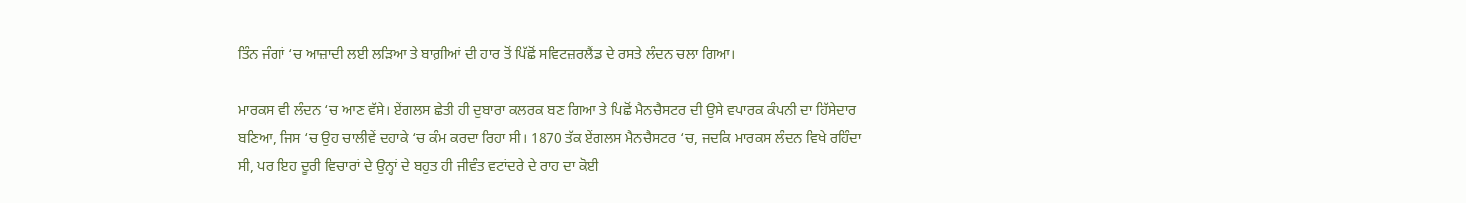ਤਿੰਨ ਜੰਗਾਂ ‘ਚ ਆਜ਼ਾਦੀ ਲਈ ਲੜਿਆ ਤੇ ਬਾਗ਼ੀਆਂ ਦੀ ਹਾਰ ਤੋਂ ਪਿੱਛੋਂ ਸਵਿਟਜ਼ਰਲੈਂਡ ਦੇ ਰਸਤੇ ਲੰਦਨ ਚਲਾ ਗਿਆ।

ਮਾਰਕਸ ਵੀ ਲੰਦਨ ‘ਚ ਆਣ ਵੱਸੇ। ਏਂਗਲਸ ਛੇਤੀ ਹੀ ਦੁਬਾਰਾ ਕਲਰਕ ਬਣ ਗਿਆ ਤੇ ਪਿਛੋਂ ਮੈਨਚੈਸਟਰ ਦੀ ਉਸੇ ਵਪਾਰਕ ਕੰਪਨੀ ਦਾ ਹਿੱਸੇਦਾਰ ਬਣਿਆ, ਜਿਸ ‘ਚ ਉਹ ਚਾਲੀਵੇਂ ਦਹਾਕੇ ‘ਚ ਕੰਮ ਕਰਦਾ ਰਿਹਾ ਸੀ। 1870 ਤੱਕ ਏਂਗਲਸ ਮੈਨਚੈਸਟਰ ‘ਚ, ਜਦਕਿ ਮਾਰਕਸ ਲੰਦਨ ਵਿਖੇ ਰਹਿੰਦਾ ਸੀ, ਪਰ ਇਹ ਦੂਰੀ ਵਿਚਾਰਾਂ ਦੇ ਉਨ੍ਹਾਂ ਦੇ ਬਹੁਤ ਹੀ ਜੀਵੰਤ ਵਟਾਂਦਰੇ ਦੇ ਰਾਹ ਦਾ ਕੋਈ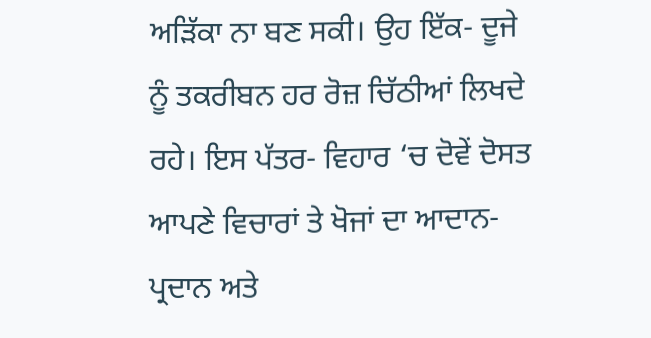ਅੜਿੱਕਾ ਨਾ ਬਣ ਸਕੀ। ਉਹ ਇੱਕ- ਦੂਜੇ ਨੂੰ ਤਕਰੀਬਨ ਹਰ ਰੋਜ਼ ਚਿੱਠੀਆਂ ਲਿਖਦੇ ਰਹੇ। ਇਸ ਪੱਤਰ- ਵਿਹਾਰ ‘ਚ ਦੋਵੇਂ ਦੋਸਤ ਆਪਣੇ ਵਿਚਾਰਾਂ ਤੇ ਖੋਜਾਂ ਦਾ ਆਦਾਨ-ਪ੍ਰਦਾਨ ਅਤੇ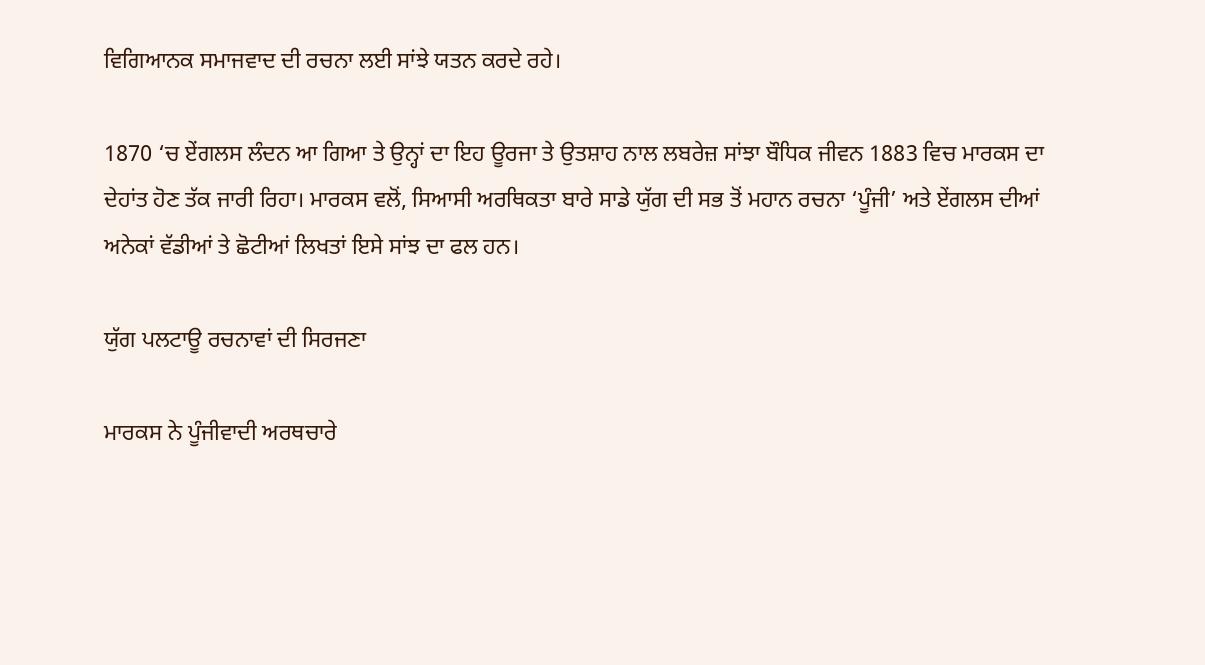ਵਿਗਿਆਨਕ ਸਮਾਜਵਾਦ ਦੀ ਰਚਨਾ ਲਈ ਸਾਂਝੇ ਯਤਨ ਕਰਦੇ ਰਹੇ।

1870 ‘ਚ ਏਂਗਲਸ ਲੰਦਨ ਆ ਗਿਆ ਤੇ ਉਨ੍ਹਾਂ ਦਾ ਇਹ ਊਰਜਾ ਤੇ ਉਤਸ਼ਾਹ ਨਾਲ ਲਬਰੇਜ਼ ਸਾਂਝਾ ਬੌਧਿਕ ਜੀਵਨ 1883 ਵਿਚ ਮਾਰਕਸ ਦਾ ਦੇਹਾਂਤ ਹੋਣ ਤੱਕ ਜਾਰੀ ਰਿਹਾ। ਮਾਰਕਸ ਵਲੋਂ, ਸਿਆਸੀ ਅਰਥਿਕਤਾ ਬਾਰੇ ਸਾਡੇ ਯੁੱਗ ਦੀ ਸਭ ਤੋਂ ਮਹਾਨ ਰਚਨਾ ‘ਪੂੰਜੀ’ ਅਤੇ ਏਂਗਲਸ ਦੀਆਂ ਅਨੇਕਾਂ ਵੱਡੀਆਂ ਤੇ ਛੋਟੀਆਂ ਲਿਖਤਾਂ ਇਸੇ ਸਾਂਝ ਦਾ ਫਲ ਹਨ।

ਯੁੱਗ ਪਲਟਾਊ ਰਚਨਾਵਾਂ ਦੀ ਸਿਰਜਣਾ

ਮਾਰਕਸ ਨੇ ਪੂੰਜੀਵਾਦੀ ਅਰਥਚਾਰੇ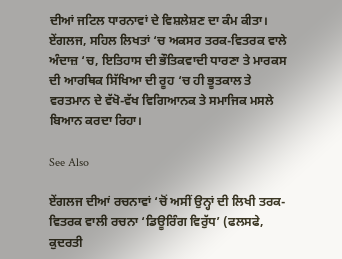ਦੀਆਂ ਜਟਿਲ ਧਾਰਨਾਵਾਂ ਦੇ ਵਿਸ਼ਲੇਸ਼ਣ ਦਾ ਕੰਮ ਕੀਤਾ। ਏਂਗਲਜ, ਸਹਿਲ ਲਿਖਤਾਂ ‘ਚ ਅਕਸਰ ਤਰਕ-ਵਿਤਰਕ ਵਾਲੇ ਅੰਦਾਜ਼ ‘ਚ, ਇਤਿਹਾਸ ਦੀ ਭੌਤਿਕਵਾਦੀ ਧਾਰਣਾ ਤੇ ਮਾਰਕਸ ਦੀ ਆਰਥਿਕ ਸਿੱਖਿਆ ਦੀ ਰੂਹ ‘ਚ ਹੀ ਭੂਤਕਾਲ ਤੇ ਵਰਤਮਾਨ ਦੇ ਵੱਖੋ-ਵੱਖ ਵਿਗਿਆਨਕ ਤੇ ਸਮਾਜਿਕ ਮਸਲੇ ਬਿਆਨ ਕਰਦਾ ਰਿਹਾ।

See Also

ਏਂਗਲਜ ਦੀਆਂ ਰਚਨਾਵਾਂ ‘ਚੋਂ ਅਸੀਂ ਉਨ੍ਹਾਂ ਦੀ ਲਿਖੀ ਤਰਕ-ਵਿਤਰਕ ਵਾਲੀ ਰਚਨਾ ‘ਡਿਊਰਿੰਗ ਵਿਰੁੱਧ’ (ਫਲਸਫੇ, ਕੁਦਰਤੀ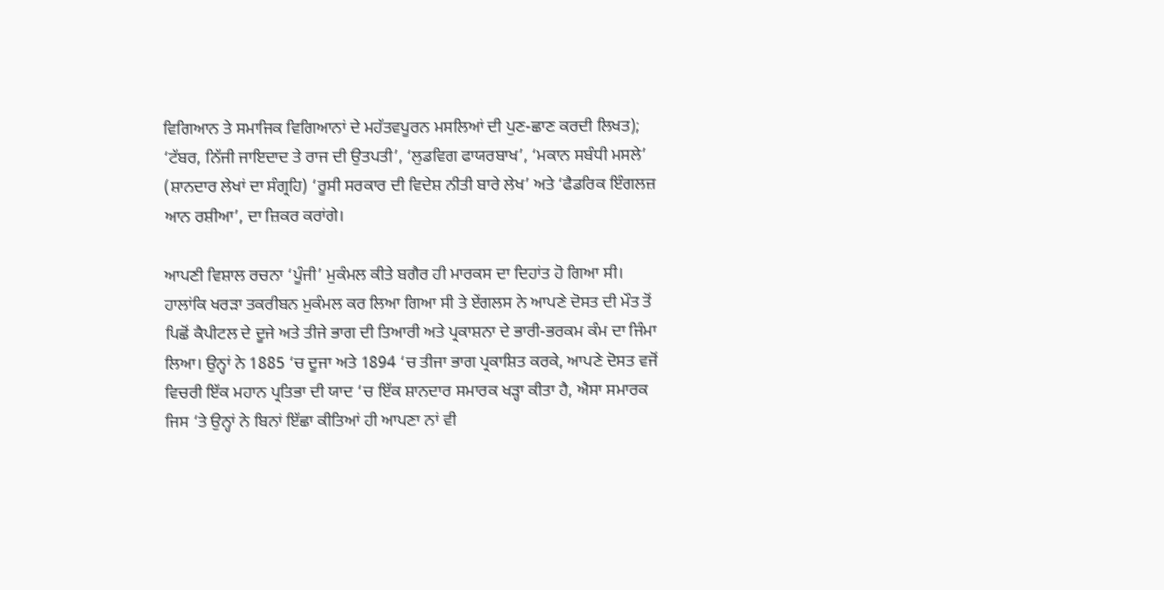ਵਿਗਿਆਨ ਤੇ ਸਮਾਜਿਕ ਵਿਗਿਆਨਾਂ ਦੇ ਮਹੱਤਵਪੂਰਨ ਮਸਲਿਆਂ ਦੀ ਪੁਣ-ਛਾਣ ਕਰਦੀ ਲਿਖਤ); ‘ਟੱਬਰ, ਨਿੱਜੀ ਜਾਇਦਾਦ ਤੇ ਰਾਜ ਦੀ ਉਤਪਤੀ’, ‘ਲੁਡਵਿਗ ਫਾਯਰਬਾਖ’, ‘ਮਕਾਨ ਸਬੰਧੀ ਮਸਲੇ’ (ਸ਼ਾਨਦਾਰ ਲੇਖਾਂ ਦਾ ਸੰਗ੍ਰਹਿ) ‘ਰੂਸੀ ਸਰਕਾਰ ਦੀ ਵਿਦੇਸ਼ ਨੀਤੀ ਬਾਰੇ ਲੇਖ’ ਅਤੇ ‘ਫੈਡਰਿਕ ਇੰਗਲਜ਼ ਆਨ ਰਸ਼ੀਆ’, ਦਾ ਜ਼ਿਕਰ ਕਰਾਂਗੇ।

ਆਪਣੀ ਵਿਸ਼ਾਲ ਰਚਨਾ ‘ਪੂੰਜੀ’ ਮੁਕੰਮਲ ਕੀਤੇ ਬਗੈਰ ਹੀ ਮਾਰਕਸ ਦਾ ਦਿਹਾਂਤ ਹੋ ਗਿਆ ਸੀ। ਹਾਲਾਂਕਿ ਖਰੜਾ ਤਕਰੀਬਨ ਮੁਕੰਮਲ ਕਰ ਲਿਆ ਗਿਆ ਸੀ ਤੇ ਏਂਗਲਸ ਨੇ ਆਪਣੇ ਦੋਸਤ ਦੀ ਮੌਤ ਤੋਂ ਪਿਛੋਂ ਕੈਪੀਟਲ ਦੇ ਦੂਜੇ ਅਤੇ ਤੀਜੇ ਭਾਗ ਦੀ ਤਿਆਰੀ ਅਤੇ ਪ੍ਰਕਾਸ਼ਨਾ ਦੇ ਭਾਰੀ-ਭਰਕਮ ਕੰਮ ਦਾ ਜਿੰਮਾ ਲਿਆ। ਉਨ੍ਹਾਂ ਨੇ 1885 ‘ਚ ਦੂਜਾ ਅਤੇ 1894 ‘ਚ ਤੀਜਾ ਭਾਗ ਪ੍ਰਕਾਸ਼ਿਤ ਕਰਕੇ, ਆਪਣੇ ਦੋਸਤ ਵਜੋਂ ਵਿਚਰੀ ਇੱਕ ਮਹਾਨ ਪ੍ਰਤਿਭਾ ਦੀ ਯਾਦ ‘ਚ ਇੱਕ ਸ਼ਾਨਦਾਰ ਸਮਾਰਕ ਖੜ੍ਹਾ ਕੀਤਾ ਹੈ, ਐਸਾ ਸਮਾਰਕ ਜਿਸ ‘ਤੇ ਉਨ੍ਹਾਂ ਨੇ ਬਿਨਾਂ ਇੱਛਾ ਕੀਤਿਆਂ ਹੀ ਆਪਣਾ ਨਾਂ ਵੀ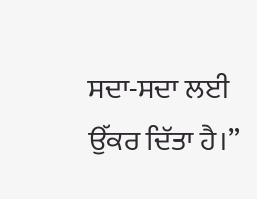ਸਦਾ-ਸਦਾ ਲਈ ਉੱਕਰ ਦਿੱਤਾ ਹੈ।”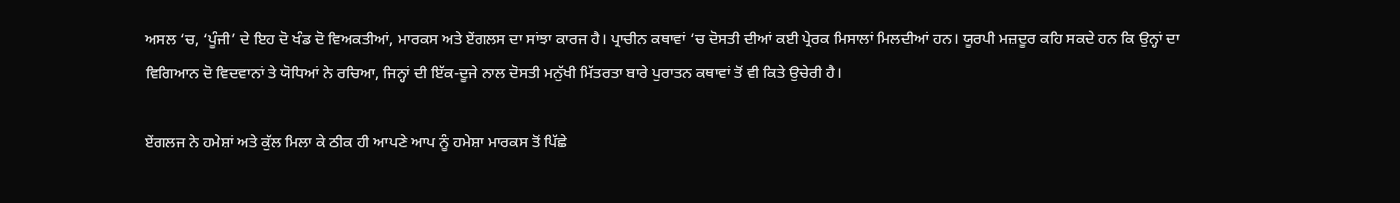ਅਸਲ ‘ਚ, ‘ਪੂੰਜੀ’ ਦੇ ਇਹ ਦੋ ਖੰਡ ਦੋ ਵਿਅਕਤੀਆਂ, ਮਾਰਕਸ ਅਤੇ ਏਂਗਲਸ ਦਾ ਸਾਂਝਾ ਕਾਰਜ ਹੈ। ਪ੍ਰਾਚੀਨ ਕਥਾਵਾਂ ‘ਚ ਦੋਸਤੀ ਦੀਆਂ ਕਈ ਪ੍ਰੇਰਕ ਮਿਸਾਲਾਂ ਮਿਲਦੀਆਂ ਹਨ। ਯੂਰਪੀ ਮਜ਼ਦੂਰ ਕਹਿ ਸਕਦੇ ਹਨ ਕਿ ਉਨ੍ਹਾਂ ਦਾ ਵਿਗਿਆਨ ਦੋ ਵਿਦਵਾਨਾਂ ਤੇ ਯੋਧਿਆਂ ਨੇ ਰਚਿਆ, ਜਿਨ੍ਹਾਂ ਦੀ ਇੱਕ-ਦੂਜੇ ਨਾਲ ਦੋਸਤੀ ਮਨੁੱਖੀ ਮਿੱਤਰਤਾ ਬਾਰੇ ਪੁਰਾਤਨ ਕਥਾਵਾਂ ਤੋਂ ਵੀ ਕਿਤੇ ਉਚੇਰੀ ਹੈ।

ਏਂਗਲਜ ਨੇ ਹਮੇਸ਼ਾਂ ਅਤੇ ਕੁੱਲ ਮਿਲਾ ਕੇ ਠੀਕ ਹੀ ਆਪਣੇ ਆਪ ਨੂੰ ਹਮੇਸ਼ਾ ਮਾਰਕਸ ਤੋਂ ਪਿੱਛੇ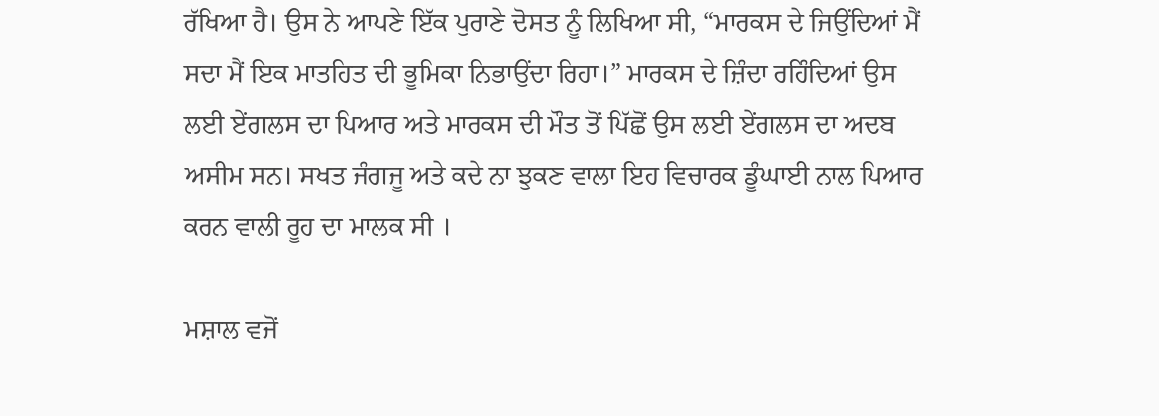ਰੱਖਿਆ ਹੈ। ਉਸ ਨੇ ਆਪਣੇ ਇੱਕ ਪੁਰਾਣੇ ਦੋਸਤ ਨੂੰ ਲਿਖਿਆ ਸੀ, “ਮਾਰਕਸ ਦੇ ਜਿਉਂਦਿਆਂ ਮੈਂ ਸਦਾ ਮੈਂ ਇਕ ਮਾਤਹਿਤ ਦੀ ਭੂਮਿਕਾ ਨਿਭਾਉਂਦਾ ਰਿਹਾ।” ਮਾਰਕਸ ਦੇ ਜ਼ਿੰਦਾ ਰਹਿੰਦਿਆਂ ਉਸ ਲਈ ਏਂਗਲਸ ਦਾ ਪਿਆਰ ਅਤੇ ਮਾਰਕਸ ਦੀ ਮੌਤ ਤੋਂ ਪਿੱਛੋਂ ਉਸ ਲਈ ਏਂਗਲਸ ਦਾ ਅਦਬ ਅਸੀਮ ਸਨ। ਸਖਤ ਜੰਗਜੂ ਅਤੇ ਕਦੇ ਨਾ ਝੁਕਣ ਵਾਲਾ ਇਹ ਵਿਚਾਰਕ ਡੂੰਘਾਈ ਨਾਲ ਪਿਆਰ ਕਰਨ ਵਾਲੀ ਰੂਹ ਦਾ ਮਾਲਕ ਸੀ ।

ਮਸ਼ਾਲ ਵਜੋਂ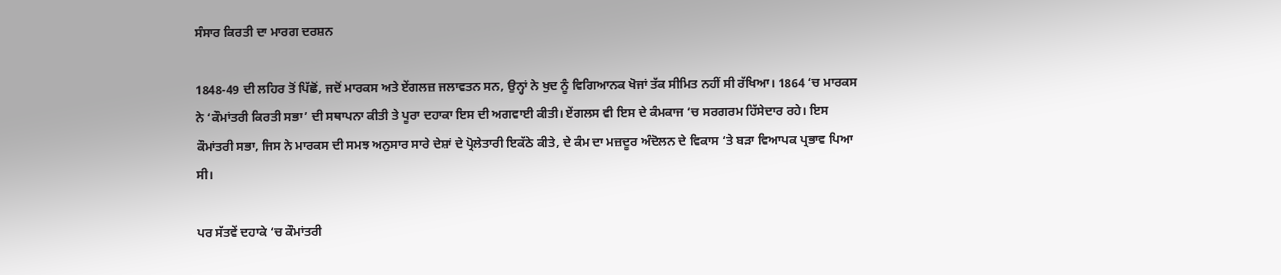ਸੰਸਾਰ ਕਿਰਤੀ ਦਾ ਮਾਰਗ ਦਰਸ਼ਨ

1848-49 ਦੀ ਲਹਿਰ ਤੋਂ ਪਿੱਛੋਂ, ਜਦੋਂ ਮਾਰਕਸ ਅਤੇ ਏਂਗਲਜ਼ ਜਲਾਵਤਨ ਸਨ, ਉਨ੍ਹਾਂ ਨੇ ਖੁਦ ਨੂੰ ਵਿਗਿਆਨਕ ਖੋਜਾਂ ਤੱਕ ਸੀਮਿਤ ਨਹੀਂ ਸੀ ਰੱਖਿਆ। 1864 ‘ਚ ਮਾਰਕਸ ਨੇ ‘ਕੌਮਾਂਤਰੀ ਕਿਰਤੀ ਸਭਾ’ ਦੀ ਸਥਾਪਨਾ ਕੀਤੀ ਤੇ ਪੂਰਾ ਦਹਾਕਾ ਇਸ ਦੀ ਅਗਵਾਈ ਕੀਤੀ। ਏਂਗਲਸ ਵੀ ਇਸ ਦੇ ਕੰਮਕਾਜ ‘ਚ ਸਰਗਰਮ ਹਿੱਸੇਦਾਰ ਰਹੇ। ਇਸ ਕੌਮਾਂਤਰੀ ਸਭਾ, ਜਿਸ ਨੇ ਮਾਰਕਸ ਦੀ ਸਮਝ ਅਨੁਸਾਰ ਸਾਰੇ ਦੇਸ਼ਾਂ ਦੇ ਪ੍ਰੋਲੇਤਾਰੀ ਇਕੱਠੇ ਕੀਤੇ, ਦੇ ਕੰਮ ਦਾ ਮਜ਼ਦੂਰ ਅੰਦੋਲਨ ਦੇ ਵਿਕਾਸ ‘ਤੇ ਬੜਾ ਵਿਆਪਕ ਪ੍ਰਭਾਵ ਪਿਆ ਸੀ।

ਪਰ ਸੱਤਵੇਂ ਦਹਾਕੇ ‘ਚ ਕੌਮਾਂਤਰੀ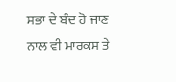ਸਭਾ ਦੇ ਬੰਦ ਹੋ ਜਾਣ ਨਾਲ ਵੀ ਮਾਰਕਸ ਤੇ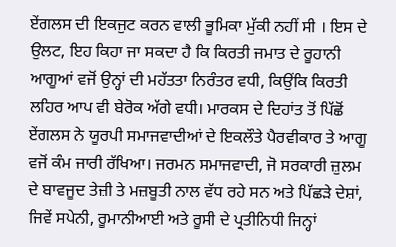ਏਂਗਲਸ ਦੀ ਇਕਜੁਟ ਕਰਨ ਵਾਲੀ ਭੂਮਿਕਾ ਮੁੱਕੀ ਨਹੀਂ ਸੀ । ਇਸ ਦੇ ਉਲਟ, ਇਹ ਕਿਹਾ ਜਾ ਸਕਦਾ ਹੈ ਕਿ ਕਿਰਤੀ ਜਮਾਤ ਦੇ ਰੂਹਾਨੀ ਆਗੂਆਂ ਵਜੋਂ ਉਨ੍ਹਾਂ ਦੀ ਮਹੱਤਤਾ ਨਿਰੰਤਰ ਵਧੀ, ਕਿਉਂਕਿ ਕਿਰਤੀ ਲਹਿਰ ਆਪ ਵੀ ਬੇਰੋਕ ਅੱਗੇ ਵਧੀ। ਮਾਰਕਸ ਦੇ ਦਿਹਾਂਤ ਤੋਂ ਪਿੱਛੋਂ ਏਂਗਲਸ ਨੇ ਯੂਰਪੀ ਸਮਾਜਵਾਦੀਆਂ ਦੇ ਇਕਲੌਤੇ ਪੈਰਵੀਕਾਰ ਤੇ ਆਗੂ ਵਜੋਂ ਕੰਮ ਜਾਰੀ ਰੱਖਿਆ। ਜਰਮਨ ਸਮਾਜਵਾਦੀ, ਜੋ ਸਰਕਾਰੀ ਜ਼ੁਲਮ ਦੇ ਬਾਵਜੂਦ ਤੇਜ਼ੀ ਤੇ ਮਜ਼ਬੂਤੀ ਨਾਲ ਵੱਧ ਰਹੇ ਸਨ ਅਤੇ ਪਿੱਛੜੇ ਦੇਸ਼ਾਂ, ਜਿਵੇਂ ਸਪੇਨੀ, ਰੂਮਾਨੀਆਈ ਅਤੇ ਰੂਸੀ ਦੇ ਪ੍ਰਤੀਨਿਧੀ ਜਿਨ੍ਹਾਂ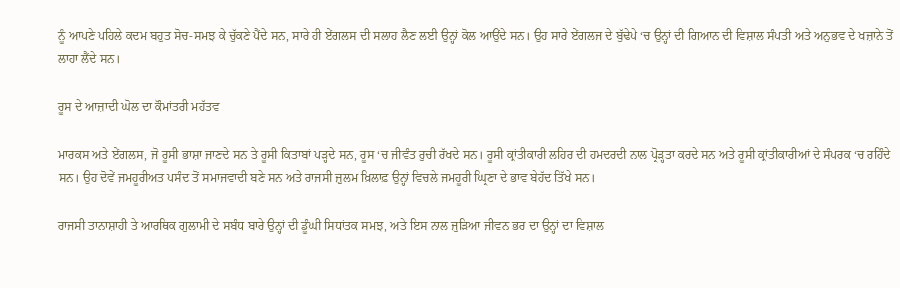ਨੂੰ ਆਪਣੇ ਪਹਿਲੇ ਕਦਮ ਬਹੁਤ ਸੋਚ-ਸਮਝ ਕੇ ਚੁੱਕਣੇ ਪੈਂਦੇ ਸਨ, ਸਾਰੇ ਹੀ ਏਂਗਲਸ ਦੀ ਸਲਾਹ ਲੈਣ ਲਈ ਉਨ੍ਹਾਂ ਕੋਲ ਆਉਂਦੇ ਸਨ। ਉਹ ਸਾਰੇ ਏਂਗਲਜ ਦੇ ਬੁੱਢੇਪੇ ‘ਚ ਉਨ੍ਹਾਂ ਦੀ ਗਿਆਨ ਦੀ ਵਿਸ਼ਾਲ ਸੰਪਤੀ ਅਤੇ ਅਨੁਭਵ ਦੇ ਖਜ਼ਾਨੇ ਤੋਂ ਲਾਹਾ ਲੈਂਦੇ ਸਨ।

ਰੂਸ ਦੇ ਆਜ਼ਾਦੀ ਘੋਲ ਦਾ ਕੌਮਾਂਤਰੀ ਮਹੱਤਵ

ਮਾਰਕਸ ਅਤੇ ਏਂਗਲਸ, ਜੋ ਰੂਸੀ ਭਾਸ਼ਾ ਜਾਣਦੇ ਸਨ ਤੇ ਰੂਸੀ ਕਿਤਾਬਾਂ ਪੜ੍ਹਦੇ ਸਨ, ਰੂਸ ‘ਚ ਜੀਵੰਤ ਰੁਚੀ ਰੱਖਦੇ ਸਨ। ਰੂਸੀ ਕ੍ਰਾਂਤੀਕਾਰੀ ਲਹਿਰ ਦੀ ਹਮਦਰਦੀ ਨਾਲ ਪ੍ਰੋੜ੍ਹਤਾ ਕਰਦੇ ਸਨ ਅਤੇ ਰੂਸੀ ਕ੍ਰਾਂਤੀਕਾਰੀਆਂ ਦੇ ਸੰਪਰਕ ‘ਚ ਰਹਿੰਦੇ ਸਨ। ਉਹ ਦੋਵੇਂ ਜਮਹੂਰੀਅਤ ਪਸੰਦ ਤੋਂ ਸਮਾਜਵਾਦੀ ਬਣੇ ਸਨ ਅਤੇ ਰਾਜਸੀ ਜ਼ੁਲਮ ਖ਼ਿਲਾਫ਼ ਉਨ੍ਹਾਂ ਵਿਚਲੇ ਜਮਹੂਰੀ ਘ੍ਰਿਣਾ ਦੇ ਭਾਵ ਬੇਹੱਦ ਤਿੱਖੇ ਸਨ।

ਰਾਜਸੀ ਤਾਨਾਸ਼ਾਹੀ ਤੇ ਆਰਥਿਕ ਗੁਲਾਮੀ ਦੇ ਸਬੰਧ ਬਾਰੇ ਉਨ੍ਹਾਂ ਦੀ ਡੂੰਘੀ ਸਿਧਾਂਤਕ ਸਮਝ, ਅਤੇ ਇਸ ਨਾਲ ਜੁੜਿਆ ਜੀਵਨ ਭਰ ਦਾ ਉਨ੍ਹਾਂ ਦਾ ਵਿਸ਼ਾਲ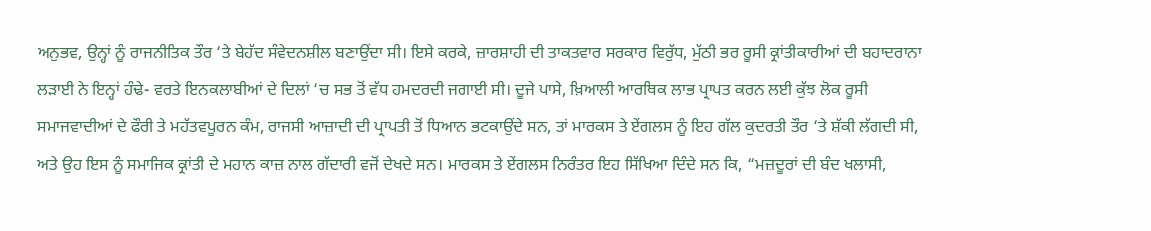ਅਨੁਭਵ, ਉਨ੍ਹਾਂ ਨੂੰ ਰਾਜਨੀਤਿਕ ਤੌਰ ‘ਤੇ ਬੇਹੱਦ ਸੰਵੇਦਨਸ਼ੀਲ ਬਣਾਉਂਦਾ ਸੀ। ਇਸੇ ਕਰਕੇ, ਜ਼ਾਰਸ਼ਾਹੀ ਦੀ ਤਾਕਤਵਾਰ ਸਰਕਾਰ ਵਿਰੁੱਧ, ਮੁੱਠੀ ਭਰ ਰੂਸੀ ਕ੍ਰਾਂਤੀਕਾਰੀਆਂ ਦੀ ਬਹਾਦਰਾਨਾ ਲੜਾਈ ਨੇ ਇਨ੍ਹਾਂ ਹੰਢੇ- ਵਰਤੇ ਇਨਕਲਾਬੀਆਂ ਦੇ ਦਿਲਾਂ ‘ਚ ਸਭ ਤੋਂ ਵੱਧ ਹਮਦਰਦੀ ਜਗਾਈ ਸੀ। ਦੂਜੇ ਪਾਸੇ, ਖ਼ਿਆਲੀ ਆਰਥਿਕ ਲਾਭ ਪ੍ਰਾਪਤ ਕਰਨ ਲਈ ਕੁੱਝ ਲੋਕ ਰੂਸੀ ਸਮਾਜਵਾਦੀਆਂ ਦੇ ਫੌਰੀ ਤੇ ਮਹੱਤਵਪੂਰਨ ਕੰਮ, ਰਾਜਸੀ ਆਜ਼ਾਦੀ ਦੀ ਪ੍ਰਾਪਤੀ ਤੋਂ ਧਿਆਨ ਭਟਕਾਉਂਦੇ ਸਨ, ਤਾਂ ਮਾਰਕਸ ਤੇ ਏਂਗਲਸ ਨੂੰ ਇਹ ਗੱਲ ਕੁਦਰਤੀ ਤੌਰ ‘ਤੇ ਸ਼ੱਕੀ ਲੱਗਦੀ ਸੀ, ਅਤੇ ਉਹ ਇਸ ਨੂੰ ਸਮਾਜਿਕ ਕ੍ਰਾਂਤੀ ਦੇ ਮਹਾਨ ਕਾਜ਼ ਨਾਲ ਗੱਦਾਰੀ ਵਜੋਂ ਦੇਖਦੇ ਸਨ। ਮਾਰਕਸ ਤੇ ਏਂਗਲਸ ਨਿਰੰਤਰ ਇਹ ਸਿੱਖਿਆ ਦਿੰਦੇ ਸਨ ਕਿ, “ਮਜ਼ਦੂਰਾਂ ਦੀ ਬੰਦ ਖਲਾਸੀ,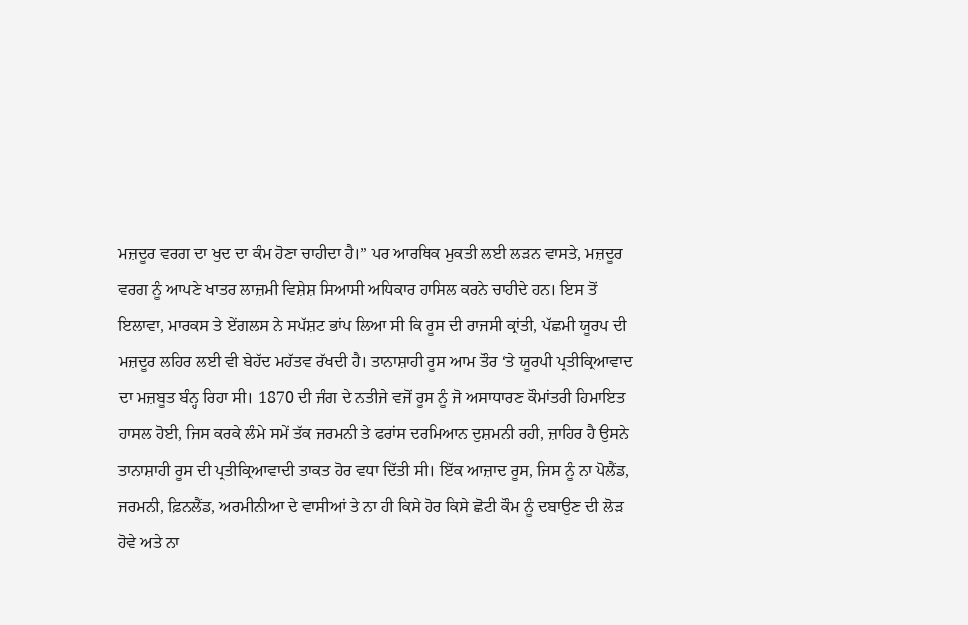ਮਜ਼ਦੂਰ ਵਰਗ ਦਾ ਖੁਦ ਦਾ ਕੰਮ ਹੋਣਾ ਚਾਹੀਦਾ ਹੈ।” ਪਰ ਆਰਥਿਕ ਮੁਕਤੀ ਲਈ ਲੜਨ ਵਾਸਤੇ, ਮਜ਼ਦੂਰ ਵਰਗ ਨੂੰ ਆਪਣੇ ਖਾਤਰ ਲਾਜ਼ਮੀ ਵਿਸ਼ੇਸ਼ ਸਿਆਸੀ ਅਧਿਕਾਰ ਹਾਸਿਲ ਕਰਨੇ ਚਾਹੀਦੇ ਹਨ। ਇਸ ਤੋਂ ਇਲਾਵਾ, ਮਾਰਕਸ ਤੇ ਏਂਗਲਸ ਨੇ ਸਪੱਸ਼ਟ ਭਾਂਪ ਲਿਆ ਸੀ ਕਿ ਰੂਸ ਦੀ ਰਾਜਸੀ ਕ੍ਰਾਂਤੀ, ਪੱਛਮੀ ਯੂਰਪ ਦੀ ਮਜ਼ਦੂਰ ਲਹਿਰ ਲਈ ਵੀ ਬੇਹੱਦ ਮਹੱਤਵ ਰੱਖਦੀ ਹੈ। ਤਾਨਾਸ਼ਾਹੀ ਰੂਸ ਆਮ ਤੌਰ ‘ਤੇ ਯੂਰਪੀ ਪ੍ਰਤੀਕ੍ਰਿਆਵਾਦ ਦਾ ਮਜ਼ਬੂਤ ਬੰਨ੍ਹ ਰਿਹਾ ਸੀ। 1870 ਦੀ ਜੰਗ ਦੇ ਨਤੀਜੇ ਵਜੋਂ ਰੂਸ ਨੂੰ ਜੋ ਅਸਾਧਾਰਣ ਕੌਮਾਂਤਰੀ ਹਿਮਾਇਤ ਹਾਸਲ ਹੋਈ, ਜਿਸ ਕਰਕੇ ਲੰਮੇ ਸਮੇਂ ਤੱਕ ਜਰਮਨੀ ਤੇ ਫਰਾਂਸ ਦਰਮਿਆਨ ਦੁਸ਼ਮਨੀ ਰਹੀ, ਜ਼ਾਹਿਰ ਹੈ ਉਸਨੇ ਤਾਨਾਸ਼ਾਹੀ ਰੂਸ ਦੀ ਪ੍ਰਤੀਕ੍ਰਿਆਵਾਦੀ ਤਾਕਤ ਹੋਰ ਵਧਾ ਦਿੱਤੀ ਸੀ। ਇੱਕ ਆਜ਼ਾਦ ਰੂਸ, ਜਿਸ ਨੂੰ ਨਾ ਪੋਲੈਂਡ, ਜਰਮਨੀ, ਫ਼ਿਨਲੈਂਡ, ਅਰਮੀਨੀਆ ਦੇ ਵਾਸੀਆਂ ਤੇ ਨਾ ਹੀ ਕਿਸੇ ਹੋਰ ਕਿਸੇ ਛੋਟੀ ਕੌਮ ਨੂੰ ਦਬਾਉਣ ਦੀ ਲੋੜ ਹੋਵੇ ਅਤੇ ਨਾ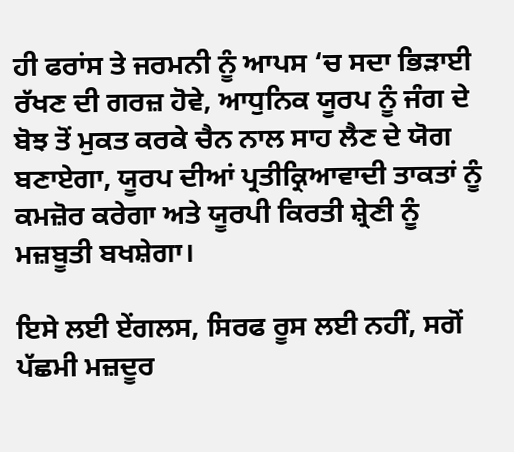ਹੀ ਫਰਾਂਸ ਤੇ ਜਰਮਨੀ ਨੂੰ ਆਪਸ ‘ਚ ਸਦਾ ਭਿੜਾਈ ਰੱਖਣ ਦੀ ਗਰਜ਼ ਹੋਵੇ, ਆਧੁਨਿਕ ਯੂਰਪ ਨੂੰ ਜੰਗ ਦੇ ਬੋਝ ਤੋਂ ਮੁਕਤ ਕਰਕੇ ਚੈਨ ਨਾਲ ਸਾਹ ਲੈਣ ਦੇ ਯੋਗ ਬਣਾਏਗਾ, ਯੂਰਪ ਦੀਆਂ ਪ੍ਰਤੀਕ੍ਰਿਆਵਾਦੀ ਤਾਕਤਾਂ ਨੂੰ ਕਮਜ਼ੋਰ ਕਰੇਗਾ ਅਤੇ ਯੂਰਪੀ ਕਿਰਤੀ ਸ਼੍ਰੇਣੀ ਨੂੰ ਮਜ਼ਬੂਤੀ ਬਖਸ਼ੇਗਾ।

ਇਸੇ ਲਈ ਏਂਗਲਸ, ਸਿਰਫ ਰੂਸ ਲਈ ਨਹੀਂ, ਸਗੋਂ ਪੱਛਮੀ ਮਜ਼ਦੂਰ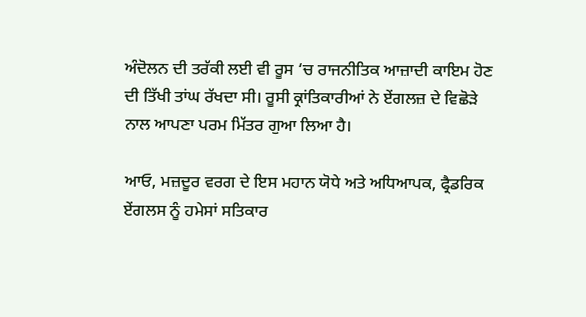ਅੰਦੋਲਨ ਦੀ ਤਰੱਕੀ ਲਈ ਵੀ ਰੂਸ ‘ਚ ਰਾਜਨੀਤਿਕ ਆਜ਼ਾਦੀ ਕਾਇਮ ਹੋਣ ਦੀ ਤਿੱਖੀ ਤਾਂਘ ਰੱਖਦਾ ਸੀ। ਰੂਸੀ ਕ੍ਰਾਂਤਿਕਾਰੀਆਂ ਨੇ ਏਂਗਲਜ਼ ਦੇ ਵਿਛੋੜੇ ਨਾਲ ਆਪਣਾ ਪਰਮ ਮਿੱਤਰ ਗੁਆ ਲਿਆ ਹੈ।

ਆਓ, ਮਜ਼ਦੂਰ ਵਰਗ ਦੇ ਇਸ ਮਹਾਨ ਯੋਧੇ ਅਤੇ ਅਧਿਆਪਕ, ਫ੍ਰੈਡਰਿਕ ਏਂਗਲਸ ਨੂੰ ਹਮੇਸਾਂ ਸਤਿਕਾਰ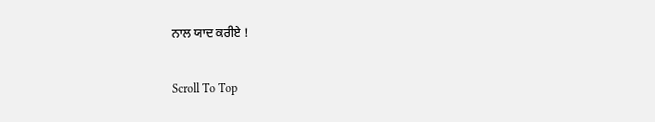ਨਾਲ ਯਾਦ ਕਰੀਏ !

Scroll To Top